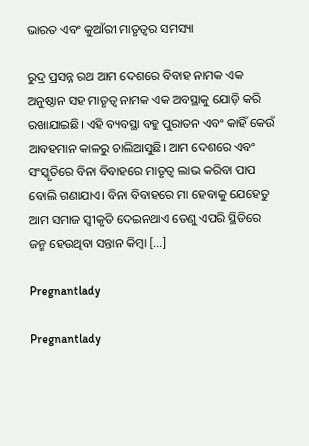ଭାରତ ଏବଂ କୁଆଁରୀ ମାତୃତ୍ୱର ସମସ୍ୟା

ରୁଦ୍ର ପ୍ରସନ୍ନ ରଥ ଆମ ଦେଶରେ ବିବାହ ନାମକ ଏକ ଅନୁଷ୍ଠାନ ସହ ମାତୃତ୍ୱ ନାମକ ଏକ ଅବସ୍ଥାକୁ ଯୋଡ଼ି କରି ରଖାଯାଇଛି। ଏହି ବ୍ୟବସ୍ଥା ବହୁ ପୁରାତନ ଏବଂ କାହିଁ କେଉଁ ଆବହମାନ କାଳରୁ ଚାଲିଆସୁଛି। ଆମ ଦେଶରେ ଏବଂ ସଂସ୍କୃତିରେ ବିନା ବିବାହରେ ମାତୃତ୍ୱ ଲାଭ କରିବା ପାପ ବୋଲି ଗଣାଯାଏ। ବିନା ବିବାହରେ ମା ହେବାକୁ ଯେହେତୁ ଆମ ସମାଜ ସ୍ୱୀକୃତି ଦେଇନଥାଏ ତେଣୁ ଏପରି ସ୍ଥିତିରେ ଜନ୍ମ ହେଉଥିବା ସନ୍ତାନ କିମ୍ବା […]

Pregnantlady

Pregnantlady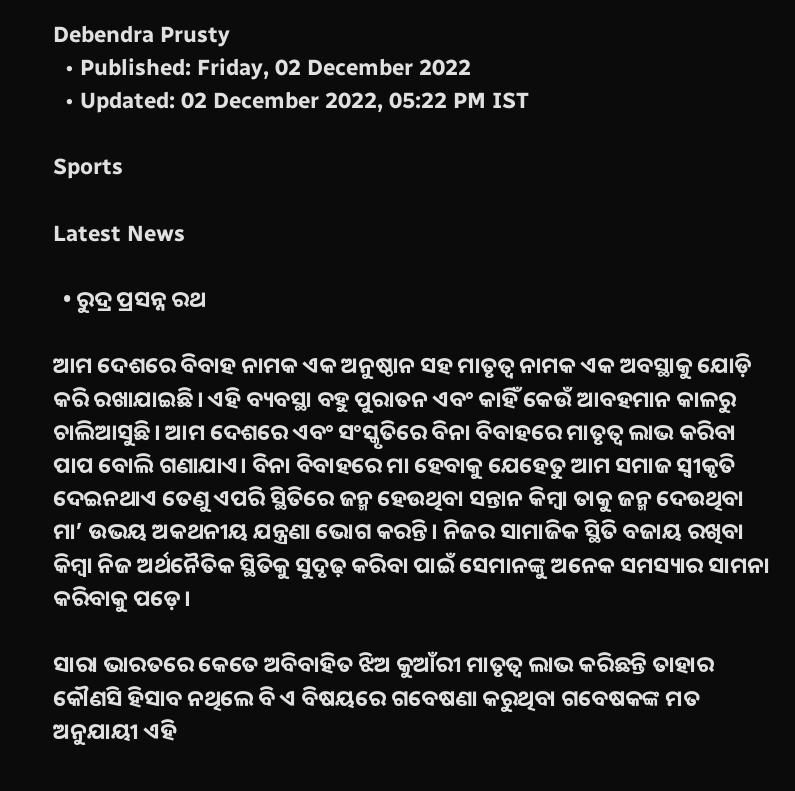Debendra Prusty
  • Published: Friday, 02 December 2022
  • Updated: 02 December 2022, 05:22 PM IST

Sports

Latest News

  • ରୁଦ୍ର ପ୍ରସନ୍ନ ରଥ

ଆମ ଦେଶରେ ବିବାହ ନାମକ ଏକ ଅନୁଷ୍ଠାନ ସହ ମାତୃତ୍ୱ ନାମକ ଏକ ଅବସ୍ଥାକୁ ଯୋଡ଼ି କରି ରଖାଯାଇଛି। ଏହି ବ୍ୟବସ୍ଥା ବହୁ ପୁରାତନ ଏବଂ କାହିଁ କେଉଁ ଆବହମାନ କାଳରୁ ଚାଲିଆସୁଛି। ଆମ ଦେଶରେ ଏବଂ ସଂସ୍କୃତିରେ ବିନା ବିବାହରେ ମାତୃତ୍ୱ ଲାଭ କରିବା ପାପ ବୋଲି ଗଣାଯାଏ। ବିନା ବିବାହରେ ମା ହେବାକୁ ଯେହେତୁ ଆମ ସମାଜ ସ୍ୱୀକୃତି ଦେଇନଥାଏ ତେଣୁ ଏପରି ସ୍ଥିତିରେ ଜନ୍ମ ହେଉଥିବା ସନ୍ତାନ କିମ୍ବା ତାକୁ ଜନ୍ମ ଦେଉଥିବା ମା’ ଉଭୟ ଅକଥନୀୟ ଯନ୍ତ୍ରଣା ଭୋଗ କରନ୍ତି। ନିଜର ସାମାଜିକ ସ୍ଥିତି ବଜାୟ ରଖିବା କିମ୍ବା ନିଜ ଅର୍ଥନୈତିକ ସ୍ଥିତିକୁ ସୁଦୃଢ଼ କରିବା ପାଇଁ ସେମାନଙ୍କୁ ଅନେକ ସମସ୍ୟାର ସାମନା କରିବାକୁ ପଡ଼େ।

ସାରା ଭାରତରେ କେତେ ଅବିବାହିତ ଝିଅ କୁଆଁରୀ ମାତୃତ୍ୱ ଲାଭ କରିଛନ୍ତି ତାହାର କୌଣସି ହିସାବ ନଥିଲେ ବି ଏ ବିଷୟରେ ଗବେଷଣା କରୁଥିବା ଗବେଷକଙ୍କ ମତ ଅନୁଯାୟୀ ଏହି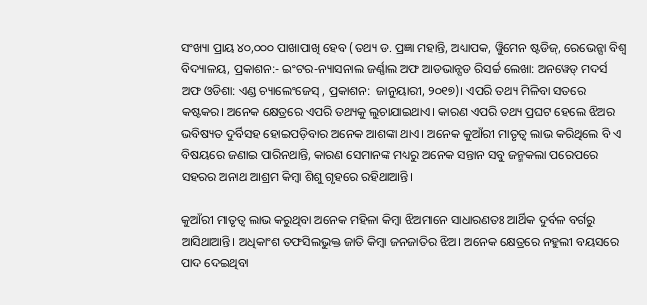ସଂଖ୍ୟା ପ୍ରାୟ ୪୦,୦୦୦ ପାଖାପାଖି ହେବ (ତଥ୍ୟ ଡ. ପ୍ରଜ୍ଞା ମହାନ୍ତି, ଅଧ୍ୟାପକ, ୱିୁମେନ ଷ୍ଟଡିଜ୍, ରେଭେନ୍ସା ବିଶ୍ୱ ବିଦ୍ୟାଳୟ, ପ୍ରକାଶନ:- ଇଂଟର-ନ୍ୟାସନାଲ ଜର୍ଣ୍ଣାଲ ଅଫ ଆଡଭାନ୍ସଡ ରିସର୍ଚ୍ଚ ଲେଖା: ଅନୱେଡ୍ ମଦର୍ସ ଅଫ ଓଡିଶା: ଏଣ୍ଡ ଚ୍ୟାଲେଂଜେସ୍ , ପ୍ରକାଶନ:  ଜାନୁୟାରୀ, ୨୦୧୭)। ଏପରି ତଥ୍ୟ ମିଳିବା ସତରେ କଷ୍ଟକର। ଅନେକ କ୍ଷେତ୍ରରେ ଏପରି ତଥ୍ୟକୁ ଲୁଚାଯାଇଥାଏ। କାରଣ ଏପରି ତଥ୍ୟ ପ୍ରଘଟ ହେଲେ ଝିଅର ଭବିଷ୍ୟତ ଦୁର୍ବିସହ ହୋଇପଡ଼ିବାର ଅନେକ ଆଶଙ୍କା ଥାଏ। ଅନେକ କୁଆଁରୀ ମାତୃତ୍ୱ ଲାଭ କରିଥିଲେ ବି ଏ ବିଷୟରେ ଜଣାଇ ପାରିନଥାନ୍ତି, କାରଣ ସେମାନଙ୍କ ମଧ୍ୟରୁ ଅନେକ ସନ୍ତାନ ସବୁ ଜନ୍ମକଲା ପରେପରେ ସହରର ଅନାଥ ଆଶ୍ରମ କିମ୍ବା ଶିଶୁ ଗୃହରେ ରହିଥାଆନ୍ତି।

କୁଆଁରୀ ମାତୃତ୍ୱ ଲାଭ କରୁଥିବା ଅନେକ ମହିଳା କିମ୍ବା ଝିଅମାନେ ସାଧାରଣତଃ ଆର୍ଥିକ ଦୁର୍ବଳ ବର୍ଗରୁ ଆସିଥାଆନ୍ତି। ଅଧିକାଂଶ ତଫସିଲଭୁକ୍ତ ଜାତି କିମ୍ବା ଜନଜାତିର ଝିଅ। ଅନେକ କ୍ଷେତ୍ରରେ ନହୁଲୀ ବୟସରେ ପାଦ ଦେଇଥିବା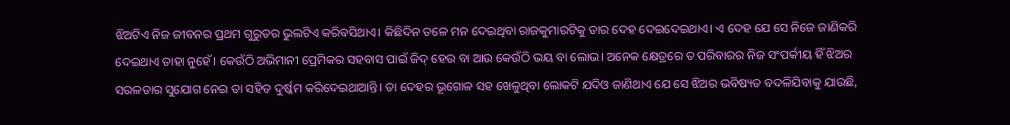ଝିଅଟିଏ ନିଜ ଜୀବନର ପ୍ରଥମ ଗୁରୁତର ଭୁଲଟିଏ କରିବସିଥାଏ। କିଛିଦିନ ତଳେ ମନ ଦେଇଥିବା ରାଜକୁମାରଟିକୁ ତାର ଦେହ ଦେଇଦେଇଥାଏ। ଏ ଦେହ ଯେ ସେ ନିଜେ ଜାଣିକରି ଦେଇଥାଏ ତାହା ନୁହେଁ। କେଉଁଠି ଅଭିମାନୀ ପ୍ରେମିକର ସହବାସ ପାଇଁ ଜିଦ୍ ହେଉ ବା ଆଉ କେଉଁଠି ଭୟ ବା ଲୋଭ। ଅନେକ କ୍ଷେତ୍ରରେ ତ ପରିବାରର ନିଜ ସଂପର୍କୀୟ ହିଁ ଝିଅର ସରଳତାର ସୁଯୋଗ ନେଇ ତା ସହିତ ଦୁର୍ଷ୍କମ କରିଦେଇଥାଆନ୍ତି। ତା ଦେହର ଭୂଗୋଳ ସହ ଖେଳୁଥିବା ଲୋକଟି ଯଦିଓ ଜାଣିଥାଏ ଯେ ସେ ଝିଅର ଭବିଷ୍ୟତ ବଦଳିଯିବାକୁ ଯାଉଛି,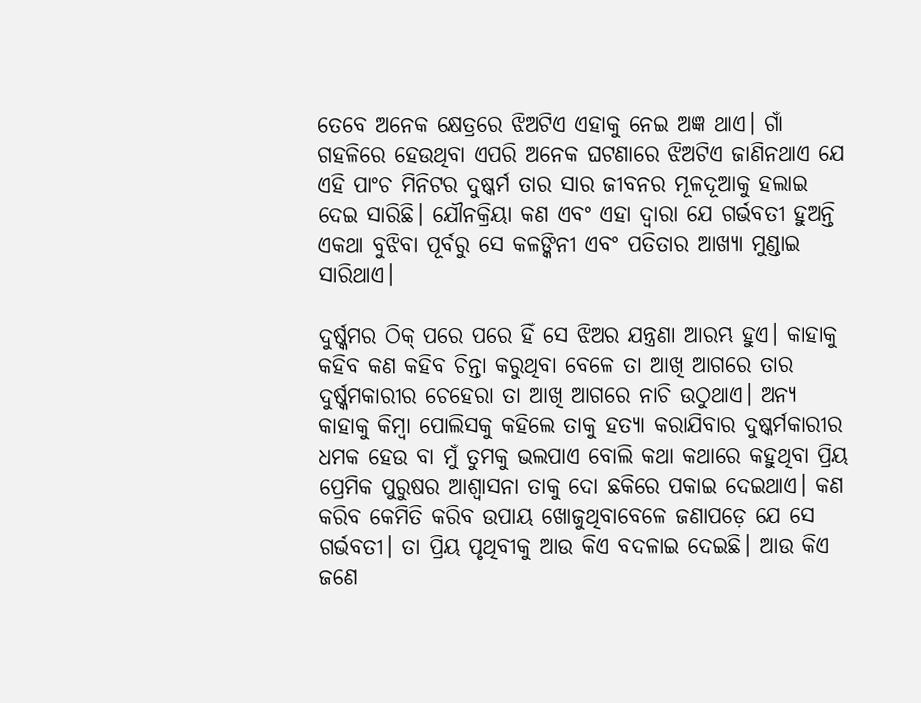ତେବେ ଅନେକ କ୍ଷେତ୍ରରେ ଝିଅଟିଏ ଏହାକୁ ନେଇ ଅଜ୍ଞ ଥାଏ। ଗାଁ ଗହଳିରେ ହେଉଥିବା ଏପରି ଅନେକ ଘଟଣାରେ ଝିଅଟିଏ ଜାଣିନଥାଏ ଯେ ଏହି ପାଂଚ ମିନିଟର ଦୁଷ୍କର୍ମ ତାର ସାର ଜୀବନର ମୂଳଦୂଆକୁ ହଲାଇ ଦେଇ ସାରିଛି। ଯୌନକ୍ରିୟା କଣ ଏବଂ ଏହା ଦ୍ୱାରା ଯେ ଗର୍ଭବତୀ ହୁଅନ୍ତି ଏକଥା ବୁଝିବା ପୂର୍ବରୁ ସେ କଳଙ୍କିନୀ ଏବଂ ପତିତାର ଆଖ୍ୟା ମୁଣ୍ଡାଇ ସାରିଥାଏ।

ଦୁର୍ଷ୍କମର ଠିକ୍ ପରେ ପରେ ହିଁ ସେ ଝିଅର ଯନ୍ତ୍ରଣା ଆରମ୍ଭ ହୁଏ। କାହାକୁ କହିବ କଣ କହିବ ଚିନ୍ତା କରୁଥିବା ବେଳେ ତା ଆଖି ଆଗରେ ତାର ଦୁର୍ଷ୍କମକାରୀର ଚେହେରା ତା ଆଖି ଆଗରେ ନାଚି ଉଠୁଥାଏ। ଅନ୍ୟ କାହାକୁ କିମ୍ବା ପୋଲିସକୁ କହିଲେ ତାକୁ ହତ୍ୟା କରାଯିବାର ଦୁଷ୍କର୍ମକାରୀର ଧମକ ହେଉ ବା ମୁଁ ତୁମକୁ ଭଲପାଏ ବୋଲି କଥା କଥାରେ କହୁଥିବା ପ୍ରିୟ ପ୍ରେମିକ ପୁରୁଷର ଆଶ୍ୱାସନା ତାକୁ ଦୋ ଛକିରେ ପକାଇ ଦେଇଥାଏ। କଣ କରିବ କେମିତି କରିବ ଉପାୟ ଖୋଜୁଥିବାବେଳେ ଜଣାପଡ଼େ ଯେ ସେ ଗର୍ଭବତୀ। ତା ପ୍ରିୟ ପୃଥିବୀକୁ ଆଉ କିଏ ବଦଳାଇ ଦେଇଛି। ଆଉ କିଏ ଜଣେ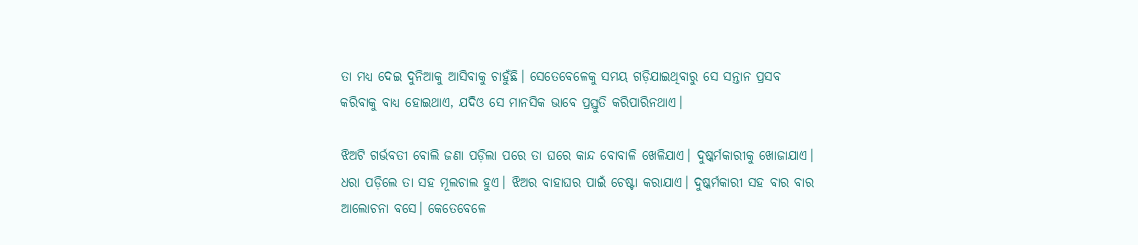ତା ମଧ୍ୟ ଦେଇ ଦୁନିଆକୁ ଆସିବାକୁ ଚାହୁଁଛି। ସେତେବେଳେକୁ ସମୟ ଗଡ଼ିଯାଇଥିବାରୁ ସେ ସନ୍ତାନ ପ୍ରସବ କରିବାକୁ ବାଧ୍ୟ ହୋଇଥାଏ, ଯଦିଓ ସେ ମାନସିକ ଭାବେ ପ୍ରସ୍ତୁତି କରିପାରିନଥାଏ।

ଝିଅଟି ଗର୍ଭବତୀ ବୋଲି ଜଣା ପଡ଼ିଲା ପରେ ତା ଘରେ କାନ୍ଦ ବୋବାଳି ଖେଳିଯାଏ। ଦୁଷ୍କର୍ମକାରୀକୁ ଖୋଜାଯାଏ। ଧରା ପଡ଼ିଲେ ତା ସହ ମୂଲଚାଲ ହୁଏ। ଝିଅର ବାହାଘର ପାଇଁ ଚେଷ୍ଟା କରାଯାଏ। ଦୁଷ୍କର୍ମକାରୀ ସହ ବାର ବାର ଆଲୋଚନା ବସେ। କେତେବେଳେ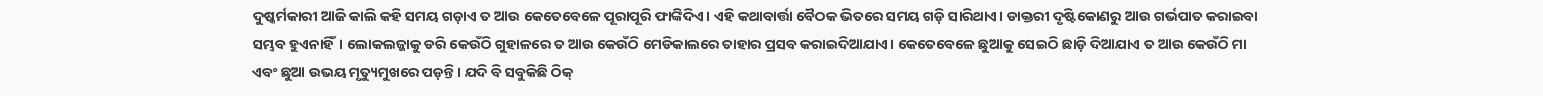ଦୁଷ୍କର୍ମକାରୀ ଆଜି କାଲି କହି ସମୟ ଗଡ଼ାଏ ତ ଆଉ କେତେବେଳେ ପୂରାପୂରି ଫାଙ୍କିଦିଏ। ଏହି କଥାବାର୍ତ୍ତା ବୈଠକ ଭିତରେ ସମୟ ଗଡ଼ି ସାରିଥାଏ। ଡାକ୍ତରୀ ଦୃଷ୍ଟିକୋଣରୁ ଆଉ ଗର୍ଭପାତ କରାଇବା ସମ୍ଭବ ହୁଏନାହିଁ। ଲୋକଲଜ୍ଜାକୁ ଡରି କେଉଁଠି ଗୁହାଳରେ ତ ଆଉ କେଉଁଠି ମେଡିକାଲରେ ତାହାର ପ୍ରସବ କରାଇଦିଆଯାଏ। କେତେବେଳେ ଛୁଆକୁ ସେଇଠି ଛାଡ଼ି ଦିଆଯାଏ ତ ଆଉ କେଉଁଠି ମା ଏବଂ ଛୁଆ ଉଭୟ ମୃତ୍ୟୁମୁଖରେ ପଡ଼ନ୍ତି। ଯଦି ବି ସବୁକିଛି ଠିକ୍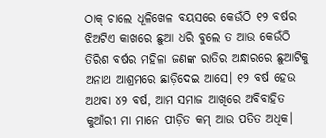ଠାକ୍ ଚାଲେ ଧୂଳିଖେଳ ବୟସରେ କେଉଁଠି ୧୨ ବର୍ଷର ଝିଅଟିଏ କାଖରେ ଛୁଆ ଧରି ବୁଲେ ତ ଆଉ କେଉଁଠି ତିରିଶ ବର୍ଷର ମହିଳା ଜଣଙ୍କ ରାତିର ଅନ୍ଧାରରେ ଛୁଆଟିକୁ ଅନାଥ ଆଶ୍ରମରେ ଛାଡ଼ିଦେଇ ଆସେ। ୧୨ ବର୍ଷ ହେଉ ଅଥବା ୪୨ ବର୍ଷ, ଆମ ସମାଜ ଆଖିରେ ଅବିବାହିତ କୁଆଁରୀ ମା ମାନେ ପୀଡ଼ିତ କମ୍ ଆଉ ପତିତ ଅଧିକ।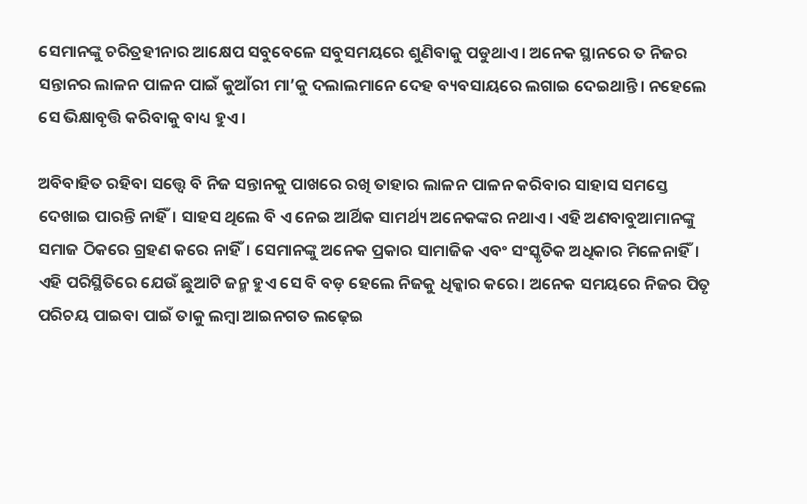ସେମାନଙ୍କୁ ଚରିତ୍ରହୀନାର ଆକ୍ଷେପ ସବୁବେଳେ ସବୁସମୟରେ ଶୁଣିବାକୁ ପଡୁଥାଏ। ଅନେକ ସ୍ଥାନରେ ତ ନିଜର ସନ୍ତାନର ଲାଳନ ପାଳନ ପାଇଁ କୁଆଁରୀ ମା’କୁ ଦଲାଲମାନେ ଦେହ ବ୍ୟବସାୟରେ ଲଗାଇ ଦେଇଥାନ୍ତି। ନହେଲେ ସେ ଭିକ୍ଷାବୃତ୍ତି କରିବାକୁ ବାଧ୍ୟ ହୁଏ।

ଅବିବାହିତ ରହିବା ସତ୍ତ୍ୱେ ବି ନିଜ ସନ୍ତାନକୁ ପାଖରେ ରଖି ତାହାର ଲାଳନ ପାଳନ କରିବାର ସାହାସ ସମସ୍ତେ ଦେଖାଇ ପାରନ୍ତି ନାହିଁ। ସାହସ ଥିଲେ ବି ଏ ନେଇ ଆର୍ଥିକ ସାମର୍ଥ୍ୟ ଅନେକଙ୍କର ନଥାଏ। ଏହି ଅଣବାବୁଆମାନଙ୍କୁ ସମାଜ ଠିକରେ ଗ୍ରହଣ କରେ ନାହିଁ। ସେମାନଙ୍କୁ ଅନେକ ପ୍ରକାର ସାମାଜିକ ଏବଂ ସଂସ୍କୃତିକ ଅଧିକାର ମିଳେନାହିଁ। ଏହି ପରିସ୍ଥିତିରେ ଯେଉଁ ଛୁଆଟି ଜନ୍ମ ହୁଏ ସେ ବି ବଡ଼ ହେଲେ ନିଜକୁ ଧିକ୍କାର କରେ। ଅନେକ ସମୟରେ ନିଜର ପିତୃ ପରିଚୟ ପାଇବା ପାଇଁ ତାକୁ ଲମ୍ବା ଆଇନଗତ ଲଢ଼େଇ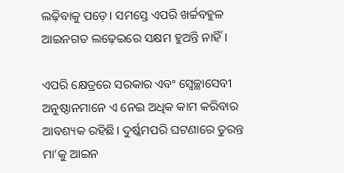ଲଢ଼ିବାକୁ ପଡ଼େ। ସମସ୍ତେ ଏପରି ଖର୍ଚ୍ଚବହୁଳ ଆଇନଗତ ଲଢ଼େଇରେ ସକ୍ଷମ ହୁଅନ୍ତି ନାହିଁ।

ଏପରି କ୍ଷେତ୍ରରେ ସରକାର ଏବଂ ସ୍ୱେଚ୍ଛାସେବୀ ଅନୁଷ୍ଠାନମାନେ ଏ ନେଇ ଅଧିକ କାମ କରିବାର ଆବଶ୍ୟକ ରହିଛି। ଦୁର୍ଷ୍କମପରି ଘଟଣାରେ ତୁରନ୍ତ ମା’କୁ ଆଇନ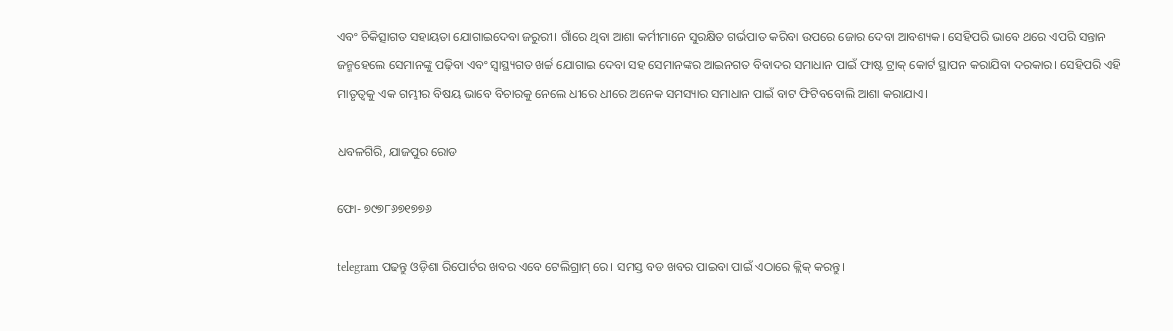ଏବଂ ଚିକିତ୍ସାଗତ ସହାୟତା ଯୋଗାଇଦେବା ଜରୁରୀ। ଗାଁରେ ଥିବା ଆଶା କର୍ମୀମାନେ ସୁରକ୍ଷିତ ଗର୍ଭପାତ କରିବା ଉପରେ ଜୋର ଦେବା ଆବଶ୍ୟକ। ସେହିପରି ଭାବେ ଥରେ ଏପରି ସନ୍ତାନ ଜନ୍ମହେଲେ ସେମାନଙ୍କୁ ପଢ଼ିବା ଏବଂ ସ୍ୱାସ୍ଥ୍ୟଗତ ଖର୍ଚ୍ଚ ଯୋଗାଇ ଦେବା ସହ ସେମାନଙ୍କର ଆଇନଗତ ବିବାଦର ସମାଧାନ ପାଇଁ ଫାଷ୍ଟ ଟ୍ରାକ୍ କୋର୍ଟ ସ୍ଥାପନ କରାଯିବା ଦରକାର। ସେହିପରି ଏହି ମାତୃତ୍ୱକୁ ଏକ ଗମ୍ଭୀର ବିଷୟ ଭାବେ ବିଚାରକୁ ନେଲେ ଧୀରେ ଧୀରେ ଅନେକ ସମସ୍ୟାର ସମାଧାନ ପାଇଁ ବାଟ ଫିଟିବବୋଲି ଆଶା କରାଯାଏ।

ଧବଳଗିରି, ଯାଜପୁର ରୋଡ

ଫୋ- ୭୯୭୮୬୭୧୭୭୬

telegram ପଢନ୍ତୁ ଓଡ଼ିଶା ରିପୋର୍ଟର ଖବର ଏବେ ଟେଲିଗ୍ରାମ୍ ରେ। ସମସ୍ତ ବଡ ଖବର ପାଇବା ପାଇଁ ଏଠାରେ କ୍ଲିକ୍ କରନ୍ତୁ।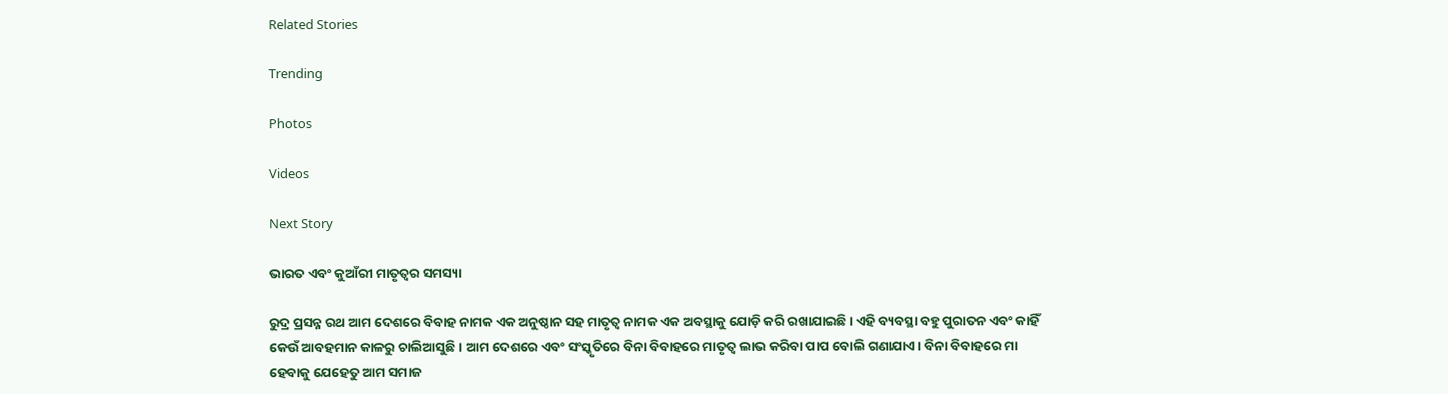Related Stories

Trending

Photos

Videos

Next Story

ଭାରତ ଏବଂ କୁଆଁରୀ ମାତୃତ୍ୱର ସମସ୍ୟା

ରୁଦ୍ର ପ୍ରସନ୍ନ ରଥ ଆମ ଦେଶରେ ବିବାହ ନାମକ ଏକ ଅନୁଷ୍ଠାନ ସହ ମାତୃତ୍ୱ ନାମକ ଏକ ଅବସ୍ଥାକୁ ଯୋଡ଼ି କରି ରଖାଯାଇଛି। ଏହି ବ୍ୟବସ୍ଥା ବହୁ ପୁରାତନ ଏବଂ କାହିଁ କେଉଁ ଆବହମାନ କାଳରୁ ଚାଲିଆସୁଛି। ଆମ ଦେଶରେ ଏବଂ ସଂସ୍କୃତିରେ ବିନା ବିବାହରେ ମାତୃତ୍ୱ ଲାଭ କରିବା ପାପ ବୋଲି ଗଣାଯାଏ। ବିନା ବିବାହରେ ମା ହେବାକୁ ଯେହେତୁ ଆମ ସମାଜ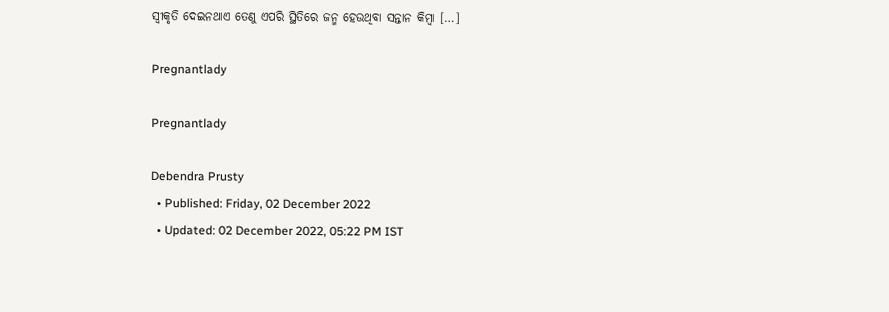ସ୍ୱୀକୃତି ଦେଇନଥାଏ ତେଣୁ ଏପରି ସ୍ଥିତିରେ ଜନ୍ମ ହେଉଥିବା ସନ୍ତାନ କିମ୍ବା […]

Pregnantlady

Pregnantlady

Debendra Prusty
  • Published: Friday, 02 December 2022
  • Updated: 02 December 2022, 05:22 PM IST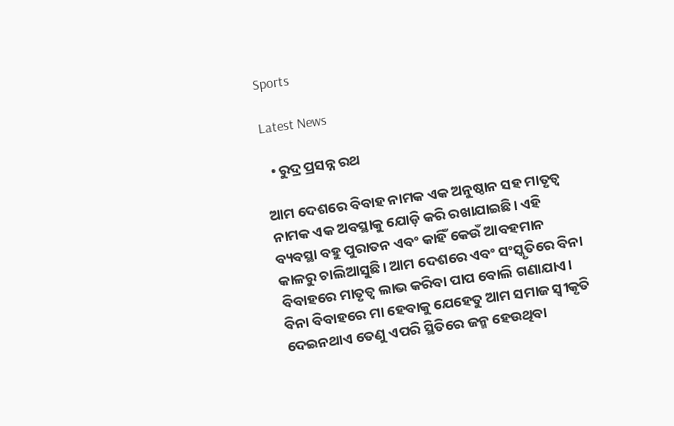Sports

Latest News

  • ରୁଦ୍ର ପ୍ରସନ୍ନ ରଥ

ଆମ ଦେଶରେ ବିବାହ ନାମକ ଏକ ଅନୁଷ୍ଠାନ ସହ ମାତୃତ୍ୱ ନାମକ ଏକ ଅବସ୍ଥାକୁ ଯୋଡ଼ି କରି ରଖାଯାଇଛି। ଏହି ବ୍ୟବସ୍ଥା ବହୁ ପୁରାତନ ଏବଂ କାହିଁ କେଉଁ ଆବହମାନ କାଳରୁ ଚାଲିଆସୁଛି। ଆମ ଦେଶରେ ଏବଂ ସଂସ୍କୃତିରେ ବିନା ବିବାହରେ ମାତୃତ୍ୱ ଲାଭ କରିବା ପାପ ବୋଲି ଗଣାଯାଏ। ବିନା ବିବାହରେ ମା ହେବାକୁ ଯେହେତୁ ଆମ ସମାଜ ସ୍ୱୀକୃତି ଦେଇନଥାଏ ତେଣୁ ଏପରି ସ୍ଥିତିରେ ଜନ୍ମ ହେଉଥିବା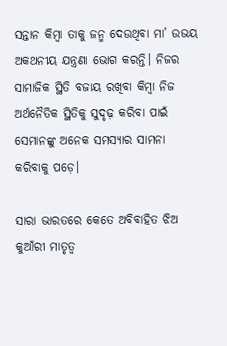ସନ୍ତାନ କିମ୍ବା ତାକୁ ଜନ୍ମ ଦେଉଥିବା ମା’ ଉଭୟ ଅକଥନୀୟ ଯନ୍ତ୍ରଣା ଭୋଗ କରନ୍ତି। ନିଜର ସାମାଜିକ ସ୍ଥିତି ବଜାୟ ରଖିବା କିମ୍ବା ନିଜ ଅର୍ଥନୈତିକ ସ୍ଥିତିକୁ ସୁଦୃଢ଼ କରିବା ପାଇଁ ସେମାନଙ୍କୁ ଅନେକ ସମସ୍ୟାର ସାମନା କରିବାକୁ ପଡ଼େ।

ସାରା ଭାରତରେ କେତେ ଅବିବାହିତ ଝିଅ କୁଆଁରୀ ମାତୃତ୍ୱ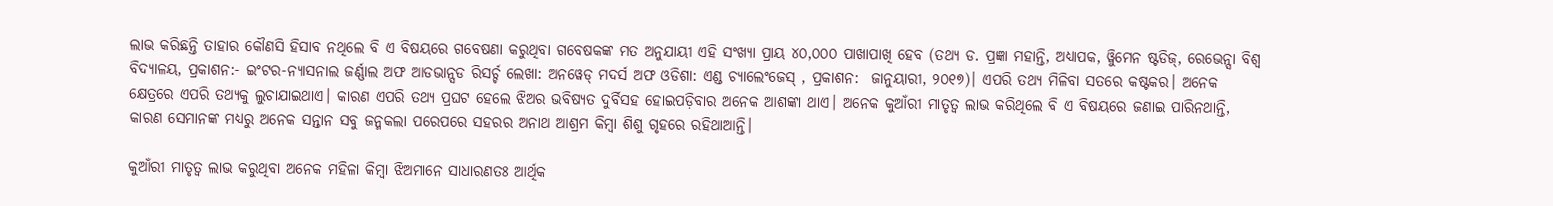ଲାଭ କରିଛନ୍ତି ତାହାର କୌଣସି ହିସାବ ନଥିଲେ ବି ଏ ବିଷୟରେ ଗବେଷଣା କରୁଥିବା ଗବେଷକଙ୍କ ମତ ଅନୁଯାୟୀ ଏହି ସଂଖ୍ୟା ପ୍ରାୟ ୪୦,୦୦୦ ପାଖାପାଖି ହେବ (ତଥ୍ୟ ଡ. ପ୍ରଜ୍ଞା ମହାନ୍ତି, ଅଧ୍ୟାପକ, ୱିୁମେନ ଷ୍ଟଡିଜ୍, ରେଭେନ୍ସା ବିଶ୍ୱ ବିଦ୍ୟାଳୟ, ପ୍ରକାଶନ:- ଇଂଟର-ନ୍ୟାସନାଲ ଜର୍ଣ୍ଣାଲ ଅଫ ଆଡଭାନ୍ସଡ ରିସର୍ଚ୍ଚ ଲେଖା: ଅନୱେଡ୍ ମଦର୍ସ ଅଫ ଓଡିଶା: ଏଣ୍ଡ ଚ୍ୟାଲେଂଜେସ୍ , ପ୍ରକାଶନ:  ଜାନୁୟାରୀ, ୨୦୧୭)। ଏପରି ତଥ୍ୟ ମିଳିବା ସତରେ କଷ୍ଟକର। ଅନେକ କ୍ଷେତ୍ରରେ ଏପରି ତଥ୍ୟକୁ ଲୁଚାଯାଇଥାଏ। କାରଣ ଏପରି ତଥ୍ୟ ପ୍ରଘଟ ହେଲେ ଝିଅର ଭବିଷ୍ୟତ ଦୁର୍ବିସହ ହୋଇପଡ଼ିବାର ଅନେକ ଆଶଙ୍କା ଥାଏ। ଅନେକ କୁଆଁରୀ ମାତୃତ୍ୱ ଲାଭ କରିଥିଲେ ବି ଏ ବିଷୟରେ ଜଣାଇ ପାରିନଥାନ୍ତି, କାରଣ ସେମାନଙ୍କ ମଧ୍ୟରୁ ଅନେକ ସନ୍ତାନ ସବୁ ଜନ୍ମକଲା ପରେପରେ ସହରର ଅନାଥ ଆଶ୍ରମ କିମ୍ବା ଶିଶୁ ଗୃହରେ ରହିଥାଆନ୍ତି।

କୁଆଁରୀ ମାତୃତ୍ୱ ଲାଭ କରୁଥିବା ଅନେକ ମହିଳା କିମ୍ବା ଝିଅମାନେ ସାଧାରଣତଃ ଆର୍ଥିକ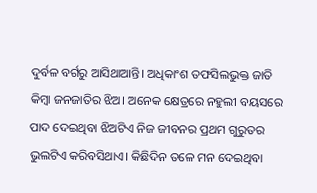ଦୁର୍ବଳ ବର୍ଗରୁ ଆସିଥାଆନ୍ତି। ଅଧିକାଂଶ ତଫସିଲଭୁକ୍ତ ଜାତି କିମ୍ବା ଜନଜାତିର ଝିଅ। ଅନେକ କ୍ଷେତ୍ରରେ ନହୁଲୀ ବୟସରେ ପାଦ ଦେଇଥିବା ଝିଅଟିଏ ନିଜ ଜୀବନର ପ୍ରଥମ ଗୁରୁତର ଭୁଲଟିଏ କରିବସିଥାଏ। କିଛିଦିନ ତଳେ ମନ ଦେଇଥିବା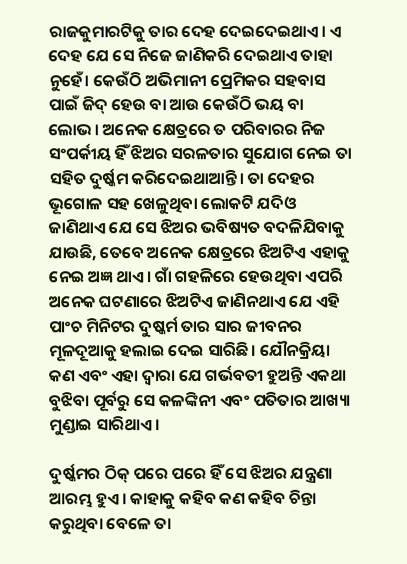ରାଜକୁମାରଟିକୁ ତାର ଦେହ ଦେଇଦେଇଥାଏ। ଏ ଦେହ ଯେ ସେ ନିଜେ ଜାଣିକରି ଦେଇଥାଏ ତାହା ନୁହେଁ। କେଉଁଠି ଅଭିମାନୀ ପ୍ରେମିକର ସହବାସ ପାଇଁ ଜିଦ୍ ହେଉ ବା ଆଉ କେଉଁଠି ଭୟ ବା ଲୋଭ। ଅନେକ କ୍ଷେତ୍ରରେ ତ ପରିବାରର ନିଜ ସଂପର୍କୀୟ ହିଁ ଝିଅର ସରଳତାର ସୁଯୋଗ ନେଇ ତା ସହିତ ଦୁର୍ଷ୍କମ କରିଦେଇଥାଆନ୍ତି। ତା ଦେହର ଭୂଗୋଳ ସହ ଖେଳୁଥିବା ଲୋକଟି ଯଦିଓ ଜାଣିଥାଏ ଯେ ସେ ଝିଅର ଭବିଷ୍ୟତ ବଦଳିଯିବାକୁ ଯାଉଛି, ତେବେ ଅନେକ କ୍ଷେତ୍ରରେ ଝିଅଟିଏ ଏହାକୁ ନେଇ ଅଜ୍ଞ ଥାଏ। ଗାଁ ଗହଳିରେ ହେଉଥିବା ଏପରି ଅନେକ ଘଟଣାରେ ଝିଅଟିଏ ଜାଣିନଥାଏ ଯେ ଏହି ପାଂଚ ମିନିଟର ଦୁଷ୍କର୍ମ ତାର ସାର ଜୀବନର ମୂଳଦୂଆକୁ ହଲାଇ ଦେଇ ସାରିଛି। ଯୌନକ୍ରିୟା କଣ ଏବଂ ଏହା ଦ୍ୱାରା ଯେ ଗର୍ଭବତୀ ହୁଅନ୍ତି ଏକଥା ବୁଝିବା ପୂର୍ବରୁ ସେ କଳଙ୍କିନୀ ଏବଂ ପତିତାର ଆଖ୍ୟା ମୁଣ୍ଡାଇ ସାରିଥାଏ।

ଦୁର୍ଷ୍କମର ଠିକ୍ ପରେ ପରେ ହିଁ ସେ ଝିଅର ଯନ୍ତ୍ରଣା ଆରମ୍ଭ ହୁଏ। କାହାକୁ କହିବ କଣ କହିବ ଚିନ୍ତା କରୁଥିବା ବେଳେ ତା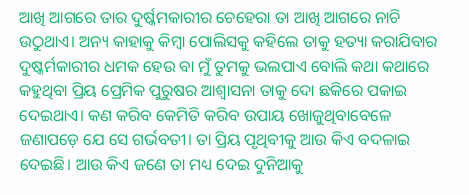ଆଖି ଆଗରେ ତାର ଦୁର୍ଷ୍କମକାରୀର ଚେହେରା ତା ଆଖି ଆଗରେ ନାଚି ଉଠୁଥାଏ। ଅନ୍ୟ କାହାକୁ କିମ୍ବା ପୋଲିସକୁ କହିଲେ ତାକୁ ହତ୍ୟା କରାଯିବାର ଦୁଷ୍କର୍ମକାରୀର ଧମକ ହେଉ ବା ମୁଁ ତୁମକୁ ଭଲପାଏ ବୋଲି କଥା କଥାରେ କହୁଥିବା ପ୍ରିୟ ପ୍ରେମିକ ପୁରୁଷର ଆଶ୍ୱାସନା ତାକୁ ଦୋ ଛକିରେ ପକାଇ ଦେଇଥାଏ। କଣ କରିବ କେମିତି କରିବ ଉପାୟ ଖୋଜୁଥିବାବେଳେ ଜଣାପଡ଼େ ଯେ ସେ ଗର୍ଭବତୀ। ତା ପ୍ରିୟ ପୃଥିବୀକୁ ଆଉ କିଏ ବଦଳାଇ ଦେଇଛି। ଆଉ କିଏ ଜଣେ ତା ମଧ୍ୟ ଦେଇ ଦୁନିଆକୁ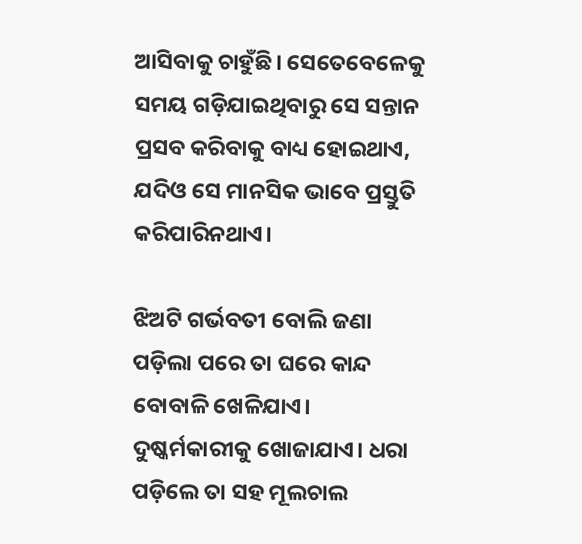ଆସିବାକୁ ଚାହୁଁଛି। ସେତେବେଳେକୁ ସମୟ ଗଡ଼ିଯାଇଥିବାରୁ ସେ ସନ୍ତାନ ପ୍ରସବ କରିବାକୁ ବାଧ୍ୟ ହୋଇଥାଏ, ଯଦିଓ ସେ ମାନସିକ ଭାବେ ପ୍ରସ୍ତୁତି କରିପାରିନଥାଏ।

ଝିଅଟି ଗର୍ଭବତୀ ବୋଲି ଜଣା ପଡ଼ିଲା ପରେ ତା ଘରେ କାନ୍ଦ ବୋବାଳି ଖେଳିଯାଏ। ଦୁଷ୍କର୍ମକାରୀକୁ ଖୋଜାଯାଏ। ଧରା ପଡ଼ିଲେ ତା ସହ ମୂଲଚାଲ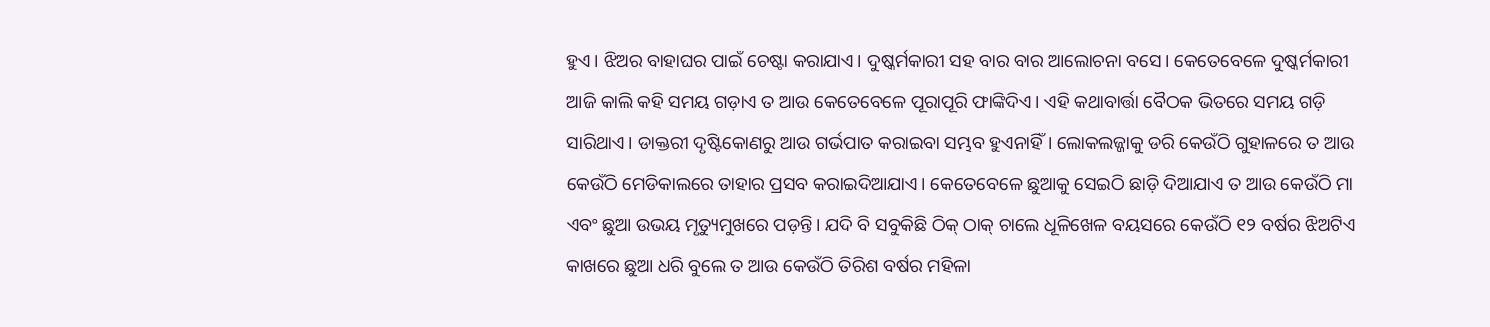ହୁଏ। ଝିଅର ବାହାଘର ପାଇଁ ଚେଷ୍ଟା କରାଯାଏ। ଦୁଷ୍କର୍ମକାରୀ ସହ ବାର ବାର ଆଲୋଚନା ବସେ। କେତେବେଳେ ଦୁଷ୍କର୍ମକାରୀ ଆଜି କାଲି କହି ସମୟ ଗଡ଼ାଏ ତ ଆଉ କେତେବେଳେ ପୂରାପୂରି ଫାଙ୍କିଦିଏ। ଏହି କଥାବାର୍ତ୍ତା ବୈଠକ ଭିତରେ ସମୟ ଗଡ଼ି ସାରିଥାଏ। ଡାକ୍ତରୀ ଦୃଷ୍ଟିକୋଣରୁ ଆଉ ଗର୍ଭପାତ କରାଇବା ସମ୍ଭବ ହୁଏନାହିଁ। ଲୋକଲଜ୍ଜାକୁ ଡରି କେଉଁଠି ଗୁହାଳରେ ତ ଆଉ କେଉଁଠି ମେଡିକାଲରେ ତାହାର ପ୍ରସବ କରାଇଦିଆଯାଏ। କେତେବେଳେ ଛୁଆକୁ ସେଇଠି ଛାଡ଼ି ଦିଆଯାଏ ତ ଆଉ କେଉଁଠି ମା ଏବଂ ଛୁଆ ଉଭୟ ମୃତ୍ୟୁମୁଖରେ ପଡ଼ନ୍ତି। ଯଦି ବି ସବୁକିଛି ଠିକ୍ ଠାକ୍ ଚାଲେ ଧୂଳିଖେଳ ବୟସରେ କେଉଁଠି ୧୨ ବର୍ଷର ଝିଅଟିଏ କାଖରେ ଛୁଆ ଧରି ବୁଲେ ତ ଆଉ କେଉଁଠି ତିରିଶ ବର୍ଷର ମହିଳା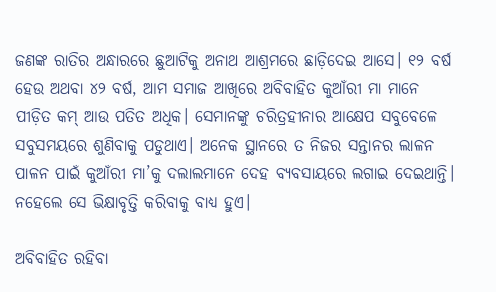ଜଣଙ୍କ ରାତିର ଅନ୍ଧାରରେ ଛୁଆଟିକୁ ଅନାଥ ଆଶ୍ରମରେ ଛାଡ଼ିଦେଇ ଆସେ। ୧୨ ବର୍ଷ ହେଉ ଅଥବା ୪୨ ବର୍ଷ, ଆମ ସମାଜ ଆଖିରେ ଅବିବାହିତ କୁଆଁରୀ ମା ମାନେ ପୀଡ଼ିତ କମ୍ ଆଉ ପତିତ ଅଧିକ। ସେମାନଙ୍କୁ ଚରିତ୍ରହୀନାର ଆକ୍ଷେପ ସବୁବେଳେ ସବୁସମୟରେ ଶୁଣିବାକୁ ପଡୁଥାଏ। ଅନେକ ସ୍ଥାନରେ ତ ନିଜର ସନ୍ତାନର ଲାଳନ ପାଳନ ପାଇଁ କୁଆଁରୀ ମା’କୁ ଦଲାଲମାନେ ଦେହ ବ୍ୟବସାୟରେ ଲଗାଇ ଦେଇଥାନ୍ତି। ନହେଲେ ସେ ଭିକ୍ଷାବୃତ୍ତି କରିବାକୁ ବାଧ୍ୟ ହୁଏ।

ଅବିବାହିତ ରହିବା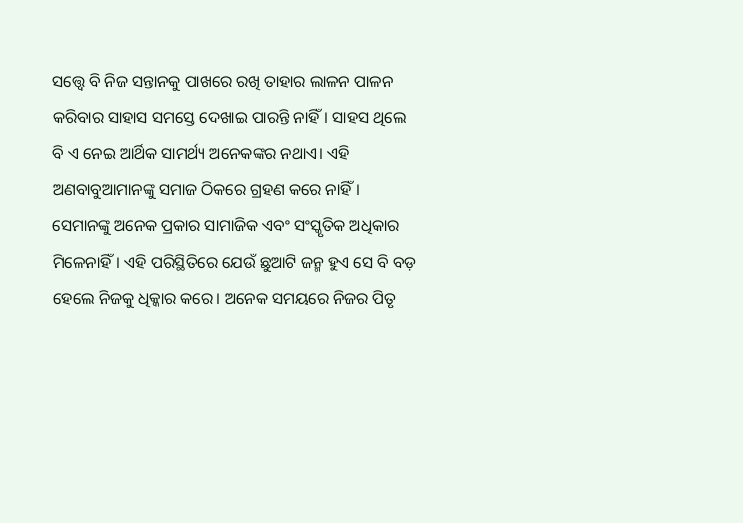ସତ୍ତ୍ୱେ ବି ନିଜ ସନ୍ତାନକୁ ପାଖରେ ରଖି ତାହାର ଲାଳନ ପାଳନ କରିବାର ସାହାସ ସମସ୍ତେ ଦେଖାଇ ପାରନ୍ତି ନାହିଁ। ସାହସ ଥିଲେ ବି ଏ ନେଇ ଆର୍ଥିକ ସାମର୍ଥ୍ୟ ଅନେକଙ୍କର ନଥାଏ। ଏହି ଅଣବାବୁଆମାନଙ୍କୁ ସମାଜ ଠିକରେ ଗ୍ରହଣ କରେ ନାହିଁ। ସେମାନଙ୍କୁ ଅନେକ ପ୍ରକାର ସାମାଜିକ ଏବଂ ସଂସ୍କୃତିକ ଅଧିକାର ମିଳେନାହିଁ। ଏହି ପରିସ୍ଥିତିରେ ଯେଉଁ ଛୁଆଟି ଜନ୍ମ ହୁଏ ସେ ବି ବଡ଼ ହେଲେ ନିଜକୁ ଧିକ୍କାର କରେ। ଅନେକ ସମୟରେ ନିଜର ପିତୃ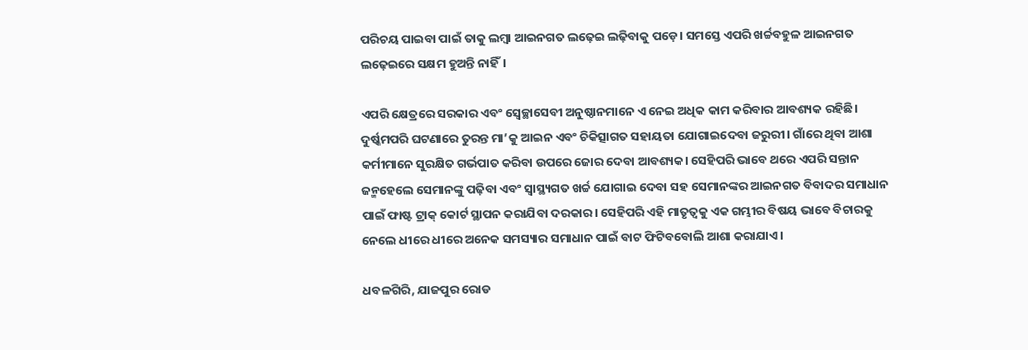ପରିଚୟ ପାଇବା ପାଇଁ ତାକୁ ଲମ୍ବା ଆଇନଗତ ଲଢ଼େଇ ଲଢ଼ିବାକୁ ପଡ଼େ। ସମସ୍ତେ ଏପରି ଖର୍ଚ୍ଚବହୁଳ ଆଇନଗତ ଲଢ଼େଇରେ ସକ୍ଷମ ହୁଅନ୍ତି ନାହିଁ।

ଏପରି କ୍ଷେତ୍ରରେ ସରକାର ଏବଂ ସ୍ୱେଚ୍ଛାସେବୀ ଅନୁଷ୍ଠାନମାନେ ଏ ନେଇ ଅଧିକ କାମ କରିବାର ଆବଶ୍ୟକ ରହିଛି। ଦୁର୍ଷ୍କମପରି ଘଟଣାରେ ତୁରନ୍ତ ମା’କୁ ଆଇନ ଏବଂ ଚିକିତ୍ସାଗତ ସହାୟତା ଯୋଗାଇଦେବା ଜରୁରୀ। ଗାଁରେ ଥିବା ଆଶା କର୍ମୀମାନେ ସୁରକ୍ଷିତ ଗର୍ଭପାତ କରିବା ଉପରେ ଜୋର ଦେବା ଆବଶ୍ୟକ। ସେହିପରି ଭାବେ ଥରେ ଏପରି ସନ୍ତାନ ଜନ୍ମହେଲେ ସେମାନଙ୍କୁ ପଢ଼ିବା ଏବଂ ସ୍ୱାସ୍ଥ୍ୟଗତ ଖର୍ଚ୍ଚ ଯୋଗାଇ ଦେବା ସହ ସେମାନଙ୍କର ଆଇନଗତ ବିବାଦର ସମାଧାନ ପାଇଁ ଫାଷ୍ଟ ଟ୍ରାକ୍ କୋର୍ଟ ସ୍ଥାପନ କରାଯିବା ଦରକାର। ସେହିପରି ଏହି ମାତୃତ୍ୱକୁ ଏକ ଗମ୍ଭୀର ବିଷୟ ଭାବେ ବିଚାରକୁ ନେଲେ ଧୀରେ ଧୀରେ ଅନେକ ସମସ୍ୟାର ସମାଧାନ ପାଇଁ ବାଟ ଫିଟିବବୋଲି ଆଶା କରାଯାଏ।

ଧବଳଗିରି, ଯାଜପୁର ରୋଡ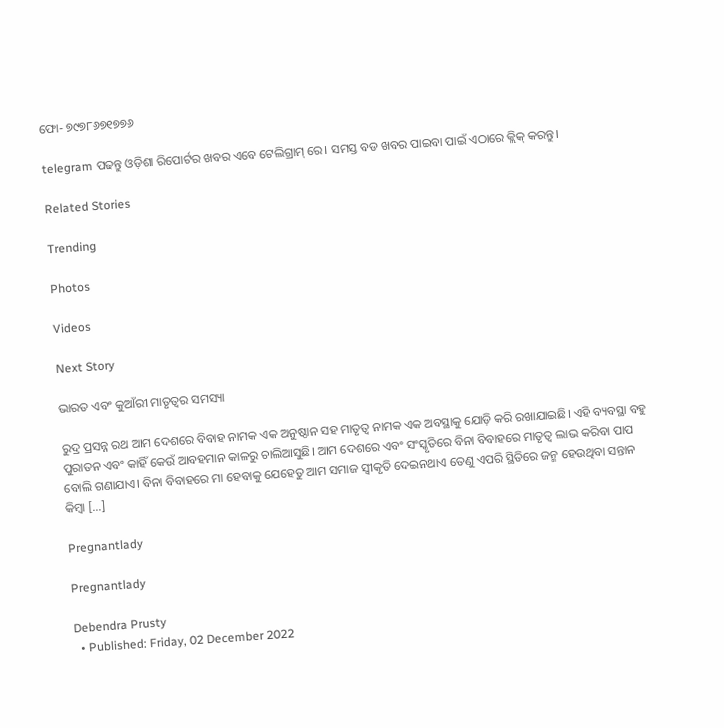ଫୋ- ୭୯୭୮୬୭୧୭୭୬

telegram ପଢନ୍ତୁ ଓଡ଼ିଶା ରିପୋର୍ଟର ଖବର ଏବେ ଟେଲିଗ୍ରାମ୍ ରେ। ସମସ୍ତ ବଡ ଖବର ପାଇବା ପାଇଁ ଏଠାରେ କ୍ଲିକ୍ କରନ୍ତୁ।

Related Stories

Trending

Photos

Videos

Next Story

ଭାରତ ଏବଂ କୁଆଁରୀ ମାତୃତ୍ୱର ସମସ୍ୟା

ରୁଦ୍ର ପ୍ରସନ୍ନ ରଥ ଆମ ଦେଶରେ ବିବାହ ନାମକ ଏକ ଅନୁଷ୍ଠାନ ସହ ମାତୃତ୍ୱ ନାମକ ଏକ ଅବସ୍ଥାକୁ ଯୋଡ଼ି କରି ରଖାଯାଇଛି। ଏହି ବ୍ୟବସ୍ଥା ବହୁ ପୁରାତନ ଏବଂ କାହିଁ କେଉଁ ଆବହମାନ କାଳରୁ ଚାଲିଆସୁଛି। ଆମ ଦେଶରେ ଏବଂ ସଂସ୍କୃତିରେ ବିନା ବିବାହରେ ମାତୃତ୍ୱ ଲାଭ କରିବା ପାପ ବୋଲି ଗଣାଯାଏ। ବିନା ବିବାହରେ ମା ହେବାକୁ ଯେହେତୁ ଆମ ସମାଜ ସ୍ୱୀକୃତି ଦେଇନଥାଏ ତେଣୁ ଏପରି ସ୍ଥିତିରେ ଜନ୍ମ ହେଉଥିବା ସନ୍ତାନ କିମ୍ବା […]

Pregnantlady

Pregnantlady

Debendra Prusty
  • Published: Friday, 02 December 2022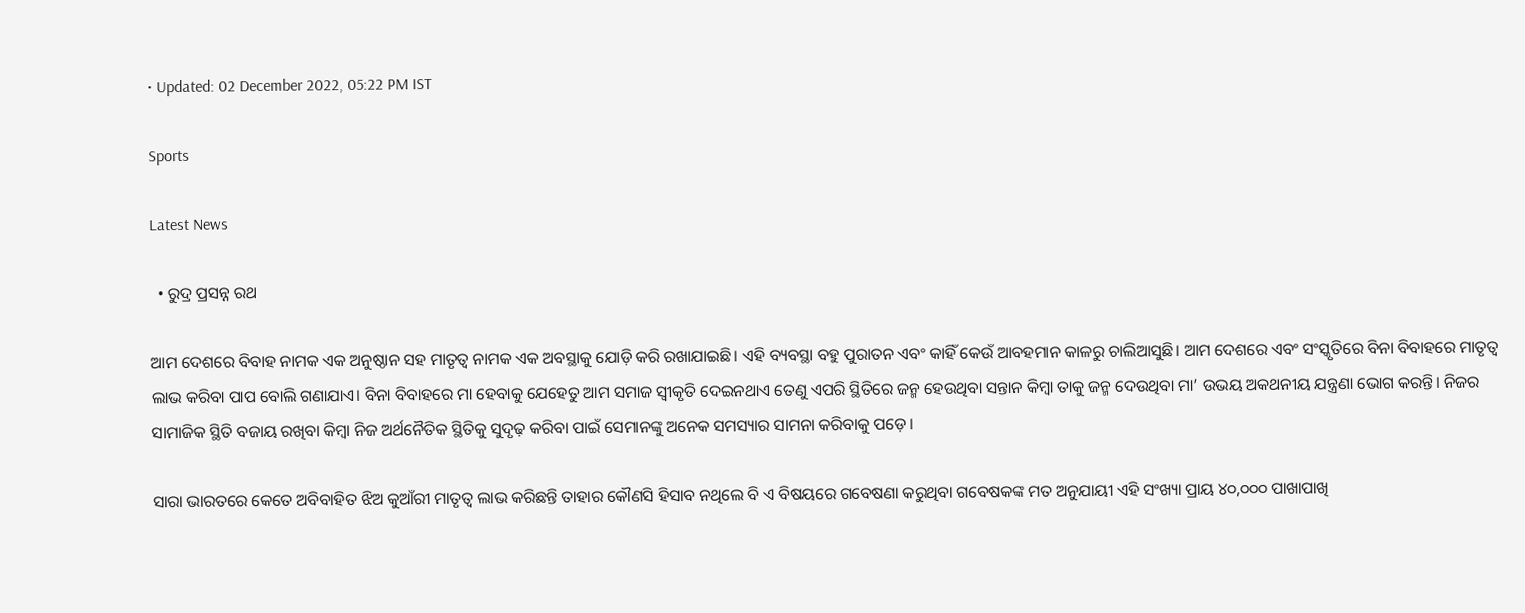• Updated: 02 December 2022, 05:22 PM IST

Sports

Latest News

  • ରୁଦ୍ର ପ୍ରସନ୍ନ ରଥ

ଆମ ଦେଶରେ ବିବାହ ନାମକ ଏକ ଅନୁଷ୍ଠାନ ସହ ମାତୃତ୍ୱ ନାମକ ଏକ ଅବସ୍ଥାକୁ ଯୋଡ଼ି କରି ରଖାଯାଇଛି। ଏହି ବ୍ୟବସ୍ଥା ବହୁ ପୁରାତନ ଏବଂ କାହିଁ କେଉଁ ଆବହମାନ କାଳରୁ ଚାଲିଆସୁଛି। ଆମ ଦେଶରେ ଏବଂ ସଂସ୍କୃତିରେ ବିନା ବିବାହରେ ମାତୃତ୍ୱ ଲାଭ କରିବା ପାପ ବୋଲି ଗଣାଯାଏ। ବିନା ବିବାହରେ ମା ହେବାକୁ ଯେହେତୁ ଆମ ସମାଜ ସ୍ୱୀକୃତି ଦେଇନଥାଏ ତେଣୁ ଏପରି ସ୍ଥିତିରେ ଜନ୍ମ ହେଉଥିବା ସନ୍ତାନ କିମ୍ବା ତାକୁ ଜନ୍ମ ଦେଉଥିବା ମା’ ଉଭୟ ଅକଥନୀୟ ଯନ୍ତ୍ରଣା ଭୋଗ କରନ୍ତି। ନିଜର ସାମାଜିକ ସ୍ଥିତି ବଜାୟ ରଖିବା କିମ୍ବା ନିଜ ଅର୍ଥନୈତିକ ସ୍ଥିତିକୁ ସୁଦୃଢ଼ କରିବା ପାଇଁ ସେମାନଙ୍କୁ ଅନେକ ସମସ୍ୟାର ସାମନା କରିବାକୁ ପଡ଼େ।

ସାରା ଭାରତରେ କେତେ ଅବିବାହିତ ଝିଅ କୁଆଁରୀ ମାତୃତ୍ୱ ଲାଭ କରିଛନ୍ତି ତାହାର କୌଣସି ହିସାବ ନଥିଲେ ବି ଏ ବିଷୟରେ ଗବେଷଣା କରୁଥିବା ଗବେଷକଙ୍କ ମତ ଅନୁଯାୟୀ ଏହି ସଂଖ୍ୟା ପ୍ରାୟ ୪୦,୦୦୦ ପାଖାପାଖି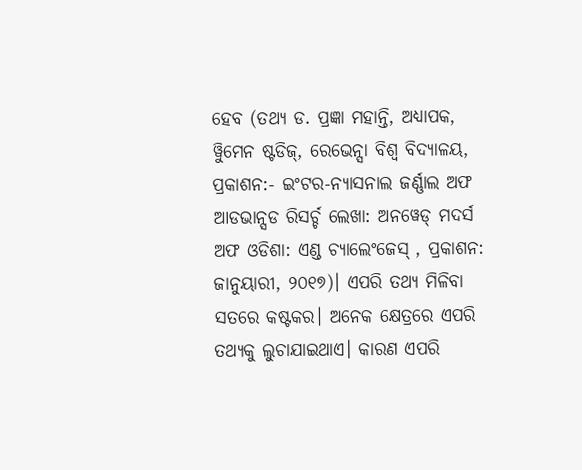ହେବ (ତଥ୍ୟ ଡ. ପ୍ରଜ୍ଞା ମହାନ୍ତି, ଅଧ୍ୟାପକ, ୱିୁମେନ ଷ୍ଟଡିଜ୍, ରେଭେନ୍ସା ବିଶ୍ୱ ବିଦ୍ୟାଳୟ, ପ୍ରକାଶନ:- ଇଂଟର-ନ୍ୟାସନାଲ ଜର୍ଣ୍ଣାଲ ଅଫ ଆଡଭାନ୍ସଡ ରିସର୍ଚ୍ଚ ଲେଖା: ଅନୱେଡ୍ ମଦର୍ସ ଅଫ ଓଡିଶା: ଏଣ୍ଡ ଚ୍ୟାଲେଂଜେସ୍ , ପ୍ରକାଶନ:  ଜାନୁୟାରୀ, ୨୦୧୭)। ଏପରି ତଥ୍ୟ ମିଳିବା ସତରେ କଷ୍ଟକର। ଅନେକ କ୍ଷେତ୍ରରେ ଏପରି ତଥ୍ୟକୁ ଲୁଚାଯାଇଥାଏ। କାରଣ ଏପରି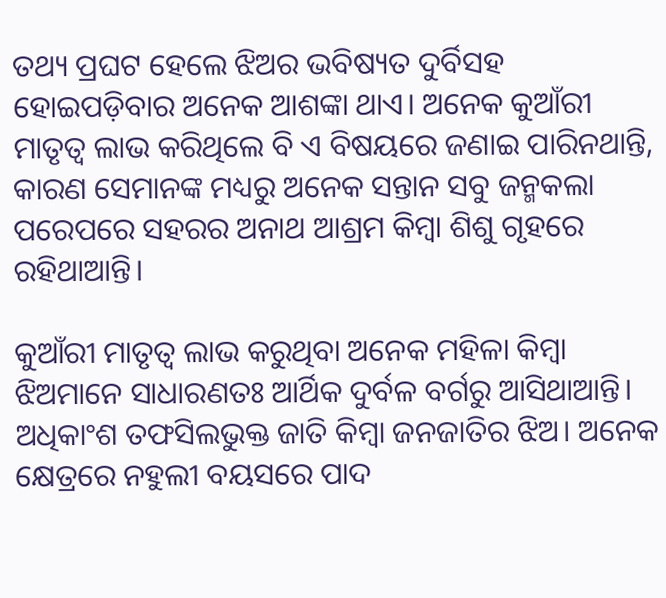ତଥ୍ୟ ପ୍ରଘଟ ହେଲେ ଝିଅର ଭବିଷ୍ୟତ ଦୁର୍ବିସହ ହୋଇପଡ଼ିବାର ଅନେକ ଆଶଙ୍କା ଥାଏ। ଅନେକ କୁଆଁରୀ ମାତୃତ୍ୱ ଲାଭ କରିଥିଲେ ବି ଏ ବିଷୟରେ ଜଣାଇ ପାରିନଥାନ୍ତି, କାରଣ ସେମାନଙ୍କ ମଧ୍ୟରୁ ଅନେକ ସନ୍ତାନ ସବୁ ଜନ୍ମକଲା ପରେପରେ ସହରର ଅନାଥ ଆଶ୍ରମ କିମ୍ବା ଶିଶୁ ଗୃହରେ ରହିଥାଆନ୍ତି।

କୁଆଁରୀ ମାତୃତ୍ୱ ଲାଭ କରୁଥିବା ଅନେକ ମହିଳା କିମ୍ବା ଝିଅମାନେ ସାଧାରଣତଃ ଆର୍ଥିକ ଦୁର୍ବଳ ବର୍ଗରୁ ଆସିଥାଆନ୍ତି। ଅଧିକାଂଶ ତଫସିଲଭୁକ୍ତ ଜାତି କିମ୍ବା ଜନଜାତିର ଝିଅ। ଅନେକ କ୍ଷେତ୍ରରେ ନହୁଲୀ ବୟସରେ ପାଦ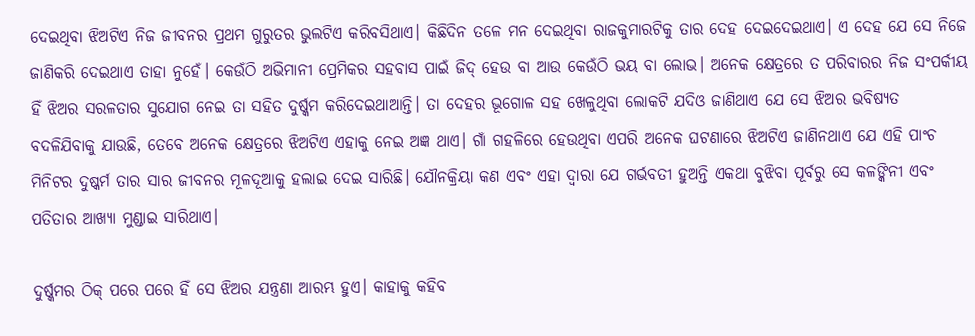ଦେଇଥିବା ଝିଅଟିଏ ନିଜ ଜୀବନର ପ୍ରଥମ ଗୁରୁତର ଭୁଲଟିଏ କରିବସିଥାଏ। କିଛିଦିନ ତଳେ ମନ ଦେଇଥିବା ରାଜକୁମାରଟିକୁ ତାର ଦେହ ଦେଇଦେଇଥାଏ। ଏ ଦେହ ଯେ ସେ ନିଜେ ଜାଣିକରି ଦେଇଥାଏ ତାହା ନୁହେଁ। କେଉଁଠି ଅଭିମାନୀ ପ୍ରେମିକର ସହବାସ ପାଇଁ ଜିଦ୍ ହେଉ ବା ଆଉ କେଉଁଠି ଭୟ ବା ଲୋଭ। ଅନେକ କ୍ଷେତ୍ରରେ ତ ପରିବାରର ନିଜ ସଂପର୍କୀୟ ହିଁ ଝିଅର ସରଳତାର ସୁଯୋଗ ନେଇ ତା ସହିତ ଦୁର୍ଷ୍କମ କରିଦେଇଥାଆନ୍ତି। ତା ଦେହର ଭୂଗୋଳ ସହ ଖେଳୁଥିବା ଲୋକଟି ଯଦିଓ ଜାଣିଥାଏ ଯେ ସେ ଝିଅର ଭବିଷ୍ୟତ ବଦଳିଯିବାକୁ ଯାଉଛି, ତେବେ ଅନେକ କ୍ଷେତ୍ରରେ ଝିଅଟିଏ ଏହାକୁ ନେଇ ଅଜ୍ଞ ଥାଏ। ଗାଁ ଗହଳିରେ ହେଉଥିବା ଏପରି ଅନେକ ଘଟଣାରେ ଝିଅଟିଏ ଜାଣିନଥାଏ ଯେ ଏହି ପାଂଚ ମିନିଟର ଦୁଷ୍କର୍ମ ତାର ସାର ଜୀବନର ମୂଳଦୂଆକୁ ହଲାଇ ଦେଇ ସାରିଛି। ଯୌନକ୍ରିୟା କଣ ଏବଂ ଏହା ଦ୍ୱାରା ଯେ ଗର୍ଭବତୀ ହୁଅନ୍ତି ଏକଥା ବୁଝିବା ପୂର୍ବରୁ ସେ କଳଙ୍କିନୀ ଏବଂ ପତିତାର ଆଖ୍ୟା ମୁଣ୍ଡାଇ ସାରିଥାଏ।

ଦୁର୍ଷ୍କମର ଠିକ୍ ପରେ ପରେ ହିଁ ସେ ଝିଅର ଯନ୍ତ୍ରଣା ଆରମ୍ଭ ହୁଏ। କାହାକୁ କହିବ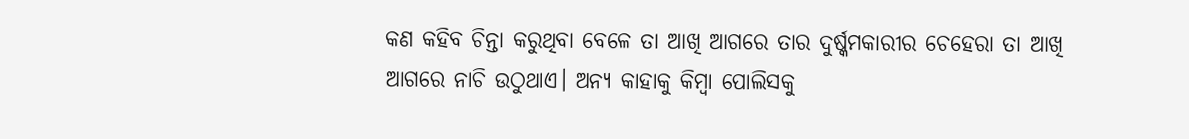କଣ କହିବ ଚିନ୍ତା କରୁଥିବା ବେଳେ ତା ଆଖି ଆଗରେ ତାର ଦୁର୍ଷ୍କମକାରୀର ଚେହେରା ତା ଆଖି ଆଗରେ ନାଚି ଉଠୁଥାଏ। ଅନ୍ୟ କାହାକୁ କିମ୍ବା ପୋଲିସକୁ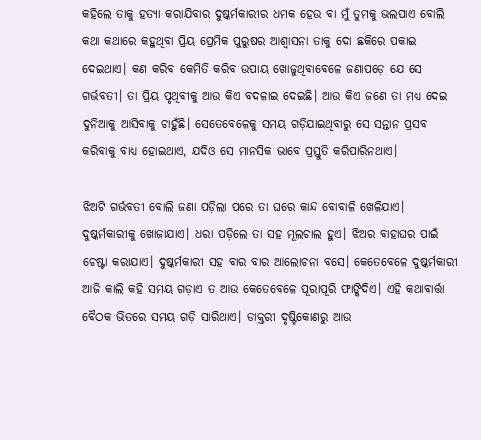କହିଲେ ତାକୁ ହତ୍ୟା କରାଯିବାର ଦୁଷ୍କର୍ମକାରୀର ଧମକ ହେଉ ବା ମୁଁ ତୁମକୁ ଭଲପାଏ ବୋଲି କଥା କଥାରେ କହୁଥିବା ପ୍ରିୟ ପ୍ରେମିକ ପୁରୁଷର ଆଶ୍ୱାସନା ତାକୁ ଦୋ ଛକିରେ ପକାଇ ଦେଇଥାଏ। କଣ କରିବ କେମିତି କରିବ ଉପାୟ ଖୋଜୁଥିବାବେଳେ ଜଣାପଡ଼େ ଯେ ସେ ଗର୍ଭବତୀ। ତା ପ୍ରିୟ ପୃଥିବୀକୁ ଆଉ କିଏ ବଦଳାଇ ଦେଇଛି। ଆଉ କିଏ ଜଣେ ତା ମଧ୍ୟ ଦେଇ ଦୁନିଆକୁ ଆସିବାକୁ ଚାହୁଁଛି। ସେତେବେଳେକୁ ସମୟ ଗଡ଼ିଯାଇଥିବାରୁ ସେ ସନ୍ତାନ ପ୍ରସବ କରିବାକୁ ବାଧ୍ୟ ହୋଇଥାଏ, ଯଦିଓ ସେ ମାନସିକ ଭାବେ ପ୍ରସ୍ତୁତି କରିପାରିନଥାଏ।

ଝିଅଟି ଗର୍ଭବତୀ ବୋଲି ଜଣା ପଡ଼ିଲା ପରେ ତା ଘରେ କାନ୍ଦ ବୋବାଳି ଖେଳିଯାଏ। ଦୁଷ୍କର୍ମକାରୀକୁ ଖୋଜାଯାଏ। ଧରା ପଡ଼ିଲେ ତା ସହ ମୂଲଚାଲ ହୁଏ। ଝିଅର ବାହାଘର ପାଇଁ ଚେଷ୍ଟା କରାଯାଏ। ଦୁଷ୍କର୍ମକାରୀ ସହ ବାର ବାର ଆଲୋଚନା ବସେ। କେତେବେଳେ ଦୁଷ୍କର୍ମକାରୀ ଆଜି କାଲି କହି ସମୟ ଗଡ଼ାଏ ତ ଆଉ କେତେବେଳେ ପୂରାପୂରି ଫାଙ୍କିଦିଏ। ଏହି କଥାବାର୍ତ୍ତା ବୈଠକ ଭିତରେ ସମୟ ଗଡ଼ି ସାରିଥାଏ। ଡାକ୍ତରୀ ଦୃଷ୍ଟିକୋଣରୁ ଆଉ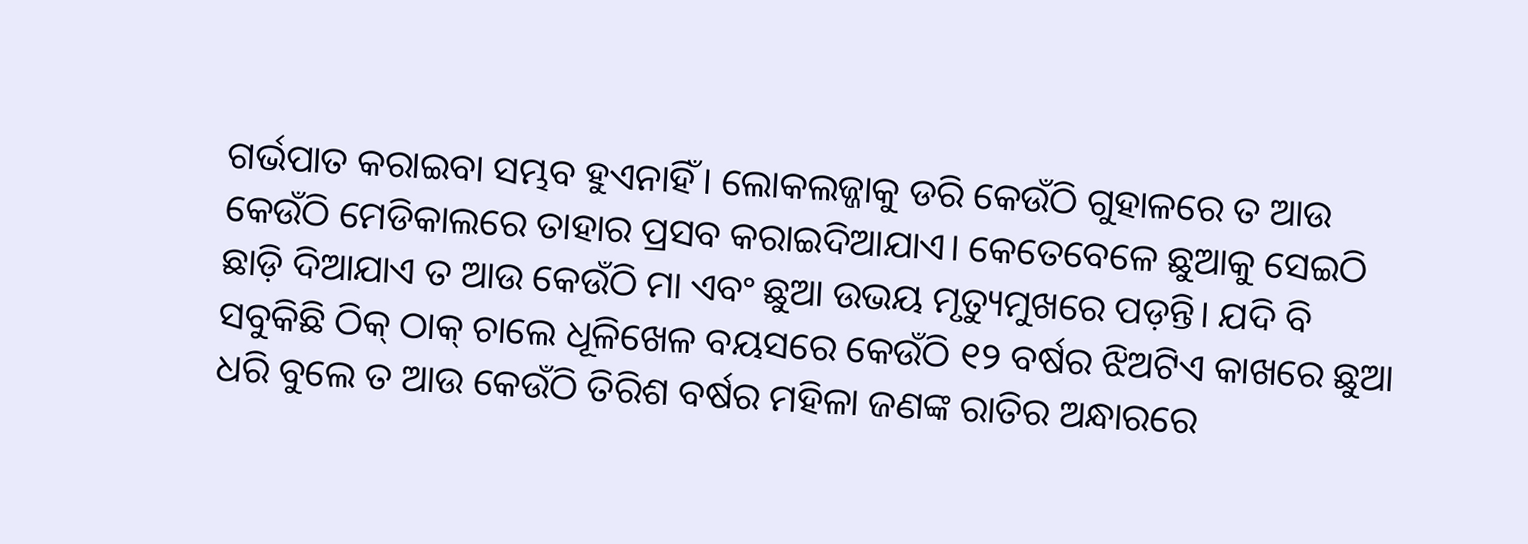ଗର୍ଭପାତ କରାଇବା ସମ୍ଭବ ହୁଏନାହିଁ। ଲୋକଲଜ୍ଜାକୁ ଡରି କେଉଁଠି ଗୁହାଳରେ ତ ଆଉ କେଉଁଠି ମେଡିକାଲରେ ତାହାର ପ୍ରସବ କରାଇଦିଆଯାଏ। କେତେବେଳେ ଛୁଆକୁ ସେଇଠି ଛାଡ଼ି ଦିଆଯାଏ ତ ଆଉ କେଉଁଠି ମା ଏବଂ ଛୁଆ ଉଭୟ ମୃତ୍ୟୁମୁଖରେ ପଡ଼ନ୍ତି। ଯଦି ବି ସବୁକିଛି ଠିକ୍ ଠାକ୍ ଚାଲେ ଧୂଳିଖେଳ ବୟସରେ କେଉଁଠି ୧୨ ବର୍ଷର ଝିଅଟିଏ କାଖରେ ଛୁଆ ଧରି ବୁଲେ ତ ଆଉ କେଉଁଠି ତିରିଶ ବର୍ଷର ମହିଳା ଜଣଙ୍କ ରାତିର ଅନ୍ଧାରରେ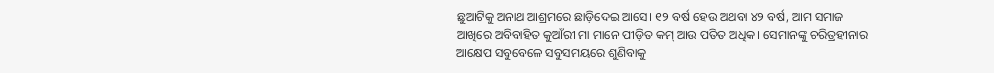ଛୁଆଟିକୁ ଅନାଥ ଆଶ୍ରମରେ ଛାଡ଼ିଦେଇ ଆସେ। ୧୨ ବର୍ଷ ହେଉ ଅଥବା ୪୨ ବର୍ଷ, ଆମ ସମାଜ ଆଖିରେ ଅବିବାହିତ କୁଆଁରୀ ମା ମାନେ ପୀଡ଼ିତ କମ୍ ଆଉ ପତିତ ଅଧିକ। ସେମାନଙ୍କୁ ଚରିତ୍ରହୀନାର ଆକ୍ଷେପ ସବୁବେଳେ ସବୁସମୟରେ ଶୁଣିବାକୁ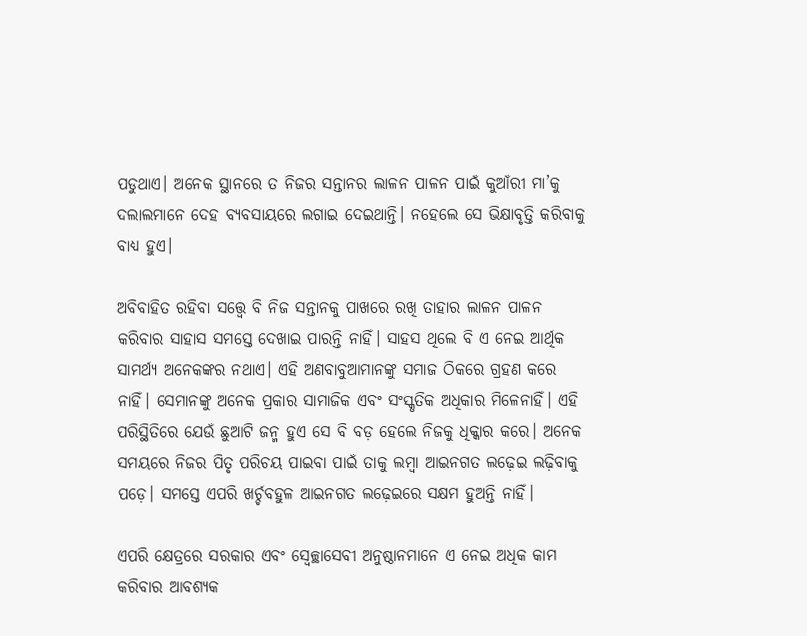ପଡୁଥାଏ। ଅନେକ ସ୍ଥାନରେ ତ ନିଜର ସନ୍ତାନର ଲାଳନ ପାଳନ ପାଇଁ କୁଆଁରୀ ମା’କୁ ଦଲାଲମାନେ ଦେହ ବ୍ୟବସାୟରେ ଲଗାଇ ଦେଇଥାନ୍ତି। ନହେଲେ ସେ ଭିକ୍ଷାବୃତ୍ତି କରିବାକୁ ବାଧ୍ୟ ହୁଏ।

ଅବିବାହିତ ରହିବା ସତ୍ତ୍ୱେ ବି ନିଜ ସନ୍ତାନକୁ ପାଖରେ ରଖି ତାହାର ଲାଳନ ପାଳନ କରିବାର ସାହାସ ସମସ୍ତେ ଦେଖାଇ ପାରନ୍ତି ନାହିଁ। ସାହସ ଥିଲେ ବି ଏ ନେଇ ଆର୍ଥିକ ସାମର୍ଥ୍ୟ ଅନେକଙ୍କର ନଥାଏ। ଏହି ଅଣବାବୁଆମାନଙ୍କୁ ସମାଜ ଠିକରେ ଗ୍ରହଣ କରେ ନାହିଁ। ସେମାନଙ୍କୁ ଅନେକ ପ୍ରକାର ସାମାଜିକ ଏବଂ ସଂସ୍କୃତିକ ଅଧିକାର ମିଳେନାହିଁ। ଏହି ପରିସ୍ଥିତିରେ ଯେଉଁ ଛୁଆଟି ଜନ୍ମ ହୁଏ ସେ ବି ବଡ଼ ହେଲେ ନିଜକୁ ଧିକ୍କାର କରେ। ଅନେକ ସମୟରେ ନିଜର ପିତୃ ପରିଚୟ ପାଇବା ପାଇଁ ତାକୁ ଲମ୍ବା ଆଇନଗତ ଲଢ଼େଇ ଲଢ଼ିବାକୁ ପଡ଼େ। ସମସ୍ତେ ଏପରି ଖର୍ଚ୍ଚବହୁଳ ଆଇନଗତ ଲଢ଼େଇରେ ସକ୍ଷମ ହୁଅନ୍ତି ନାହିଁ।

ଏପରି କ୍ଷେତ୍ରରେ ସରକାର ଏବଂ ସ୍ୱେଚ୍ଛାସେବୀ ଅନୁଷ୍ଠାନମାନେ ଏ ନେଇ ଅଧିକ କାମ କରିବାର ଆବଶ୍ୟକ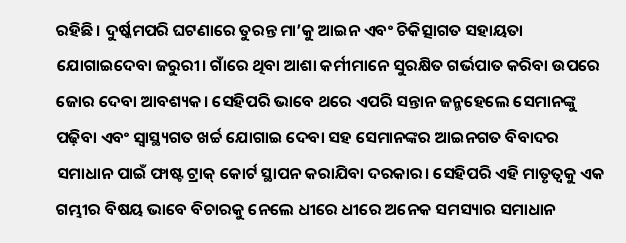ରହିଛି। ଦୁର୍ଷ୍କମପରି ଘଟଣାରେ ତୁରନ୍ତ ମା’କୁ ଆଇନ ଏବଂ ଚିକିତ୍ସାଗତ ସହାୟତା ଯୋଗାଇଦେବା ଜରୁରୀ। ଗାଁରେ ଥିବା ଆଶା କର୍ମୀମାନେ ସୁରକ୍ଷିତ ଗର୍ଭପାତ କରିବା ଉପରେ ଜୋର ଦେବା ଆବଶ୍ୟକ। ସେହିପରି ଭାବେ ଥରେ ଏପରି ସନ୍ତାନ ଜନ୍ମହେଲେ ସେମାନଙ୍କୁ ପଢ଼ିବା ଏବଂ ସ୍ୱାସ୍ଥ୍ୟଗତ ଖର୍ଚ୍ଚ ଯୋଗାଇ ଦେବା ସହ ସେମାନଙ୍କର ଆଇନଗତ ବିବାଦର ସମାଧାନ ପାଇଁ ଫାଷ୍ଟ ଟ୍ରାକ୍ କୋର୍ଟ ସ୍ଥାପନ କରାଯିବା ଦରକାର। ସେହିପରି ଏହି ମାତୃତ୍ୱକୁ ଏକ ଗମ୍ଭୀର ବିଷୟ ଭାବେ ବିଚାରକୁ ନେଲେ ଧୀରେ ଧୀରେ ଅନେକ ସମସ୍ୟାର ସମାଧାନ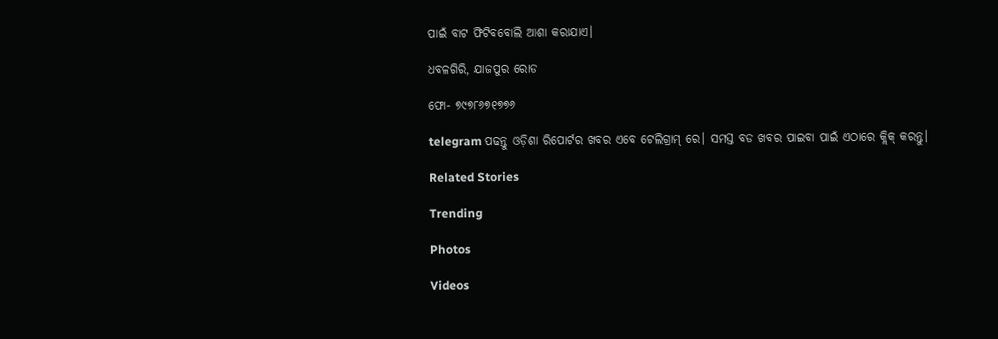ପାଇଁ ବାଟ ଫିଟିବବୋଲି ଆଶା କରାଯାଏ।

ଧବଳଗିରି, ଯାଜପୁର ରୋଡ

ଫୋ- ୭୯୭୮୬୭୧୭୭୬

telegram ପଢନ୍ତୁ ଓଡ଼ିଶା ରିପୋର୍ଟର ଖବର ଏବେ ଟେଲିଗ୍ରାମ୍ ରେ। ସମସ୍ତ ବଡ ଖବର ପାଇବା ପାଇଁ ଏଠାରେ କ୍ଲିକ୍ କରନ୍ତୁ।

Related Stories

Trending

Photos

Videos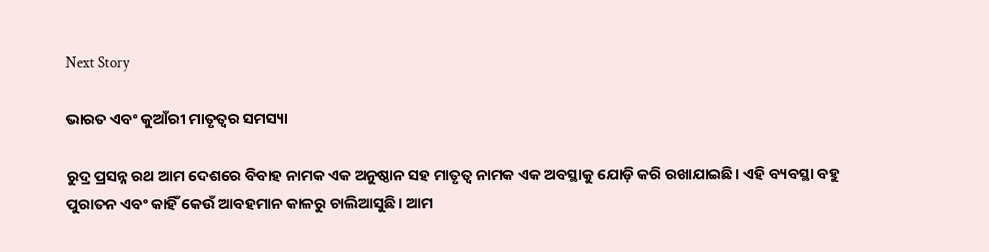Next Story

ଭାରତ ଏବଂ କୁଆଁରୀ ମାତୃତ୍ୱର ସମସ୍ୟା

ରୁଦ୍ର ପ୍ରସନ୍ନ ରଥ ଆମ ଦେଶରେ ବିବାହ ନାମକ ଏକ ଅନୁଷ୍ଠାନ ସହ ମାତୃତ୍ୱ ନାମକ ଏକ ଅବସ୍ଥାକୁ ଯୋଡ଼ି କରି ରଖାଯାଇଛି। ଏହି ବ୍ୟବସ୍ଥା ବହୁ ପୁରାତନ ଏବଂ କାହିଁ କେଉଁ ଆବହମାନ କାଳରୁ ଚାଲିଆସୁଛି। ଆମ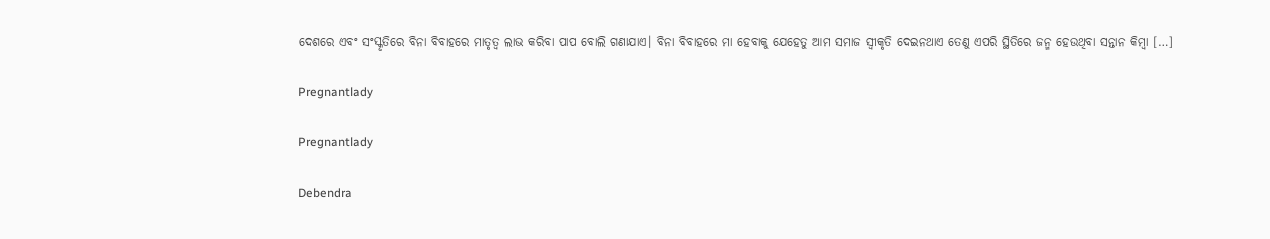ଦେଶରେ ଏବଂ ସଂସ୍କୃତିରେ ବିନା ବିବାହରେ ମାତୃତ୍ୱ ଲାଭ କରିବା ପାପ ବୋଲି ଗଣାଯାଏ। ବିନା ବିବାହରେ ମା ହେବାକୁ ଯେହେତୁ ଆମ ସମାଜ ସ୍ୱୀକୃତି ଦେଇନଥାଏ ତେଣୁ ଏପରି ସ୍ଥିତିରେ ଜନ୍ମ ହେଉଥିବା ସନ୍ତାନ କିମ୍ବା […]

Pregnantlady

Pregnantlady

Debendra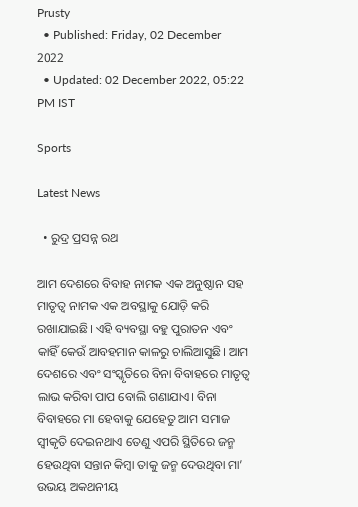Prusty
  • Published: Friday, 02 December 2022
  • Updated: 02 December 2022, 05:22 PM IST

Sports

Latest News

  • ରୁଦ୍ର ପ୍ରସନ୍ନ ରଥ

ଆମ ଦେଶରେ ବିବାହ ନାମକ ଏକ ଅନୁଷ୍ଠାନ ସହ ମାତୃତ୍ୱ ନାମକ ଏକ ଅବସ୍ଥାକୁ ଯୋଡ଼ି କରି ରଖାଯାଇଛି। ଏହି ବ୍ୟବସ୍ଥା ବହୁ ପୁରାତନ ଏବଂ କାହିଁ କେଉଁ ଆବହମାନ କାଳରୁ ଚାଲିଆସୁଛି। ଆମ ଦେଶରେ ଏବଂ ସଂସ୍କୃତିରେ ବିନା ବିବାହରେ ମାତୃତ୍ୱ ଲାଭ କରିବା ପାପ ବୋଲି ଗଣାଯାଏ। ବିନା ବିବାହରେ ମା ହେବାକୁ ଯେହେତୁ ଆମ ସମାଜ ସ୍ୱୀକୃତି ଦେଇନଥାଏ ତେଣୁ ଏପରି ସ୍ଥିତିରେ ଜନ୍ମ ହେଉଥିବା ସନ୍ତାନ କିମ୍ବା ତାକୁ ଜନ୍ମ ଦେଉଥିବା ମା’ ଉଭୟ ଅକଥନୀୟ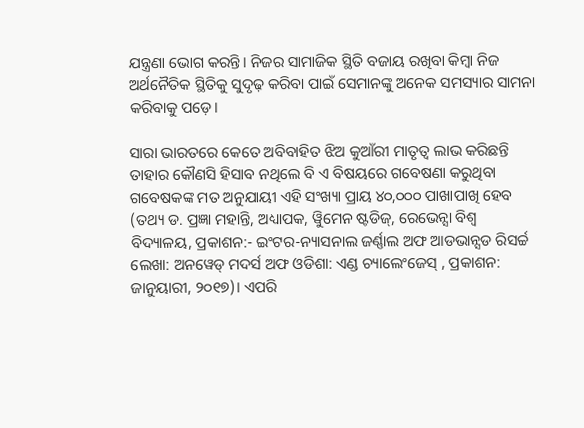ଯନ୍ତ୍ରଣା ଭୋଗ କରନ୍ତି। ନିଜର ସାମାଜିକ ସ୍ଥିତି ବଜାୟ ରଖିବା କିମ୍ବା ନିଜ ଅର୍ଥନୈତିକ ସ୍ଥିତିକୁ ସୁଦୃଢ଼ କରିବା ପାଇଁ ସେମାନଙ୍କୁ ଅନେକ ସମସ୍ୟାର ସାମନା କରିବାକୁ ପଡ଼େ।

ସାରା ଭାରତରେ କେତେ ଅବିବାହିତ ଝିଅ କୁଆଁରୀ ମାତୃତ୍ୱ ଲାଭ କରିଛନ୍ତି ତାହାର କୌଣସି ହିସାବ ନଥିଲେ ବି ଏ ବିଷୟରେ ଗବେଷଣା କରୁଥିବା ଗବେଷକଙ୍କ ମତ ଅନୁଯାୟୀ ଏହି ସଂଖ୍ୟା ପ୍ରାୟ ୪୦,୦୦୦ ପାଖାପାଖି ହେବ (ତଥ୍ୟ ଡ. ପ୍ରଜ୍ଞା ମହାନ୍ତି, ଅଧ୍ୟାପକ, ୱିୁମେନ ଷ୍ଟଡିଜ୍, ରେଭେନ୍ସା ବିଶ୍ୱ ବିଦ୍ୟାଳୟ, ପ୍ରକାଶନ:- ଇଂଟର-ନ୍ୟାସନାଲ ଜର୍ଣ୍ଣାଲ ଅଫ ଆଡଭାନ୍ସଡ ରିସର୍ଚ୍ଚ ଲେଖା: ଅନୱେଡ୍ ମଦର୍ସ ଅଫ ଓଡିଶା: ଏଣ୍ଡ ଚ୍ୟାଲେଂଜେସ୍ , ପ୍ରକାଶନ:  ଜାନୁୟାରୀ, ୨୦୧୭)। ଏପରି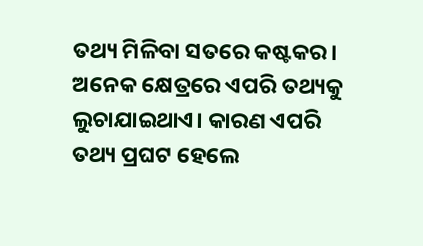ତଥ୍ୟ ମିଳିବା ସତରେ କଷ୍ଟକର। ଅନେକ କ୍ଷେତ୍ରରେ ଏପରି ତଥ୍ୟକୁ ଲୁଚାଯାଇଥାଏ। କାରଣ ଏପରି ତଥ୍ୟ ପ୍ରଘଟ ହେଲେ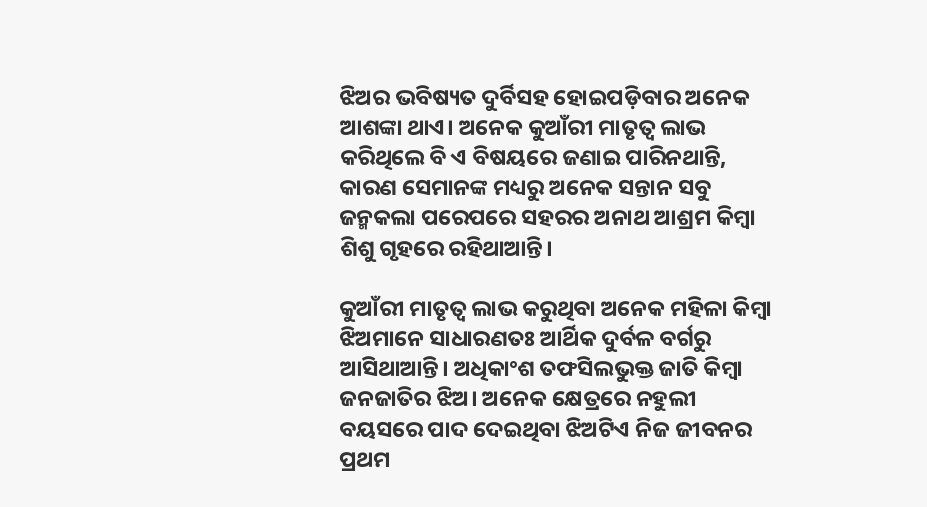ଝିଅର ଭବିଷ୍ୟତ ଦୁର୍ବିସହ ହୋଇପଡ଼ିବାର ଅନେକ ଆଶଙ୍କା ଥାଏ। ଅନେକ କୁଆଁରୀ ମାତୃତ୍ୱ ଲାଭ କରିଥିଲେ ବି ଏ ବିଷୟରେ ଜଣାଇ ପାରିନଥାନ୍ତି, କାରଣ ସେମାନଙ୍କ ମଧ୍ୟରୁ ଅନେକ ସନ୍ତାନ ସବୁ ଜନ୍ମକଲା ପରେପରେ ସହରର ଅନାଥ ଆଶ୍ରମ କିମ୍ବା ଶିଶୁ ଗୃହରେ ରହିଥାଆନ୍ତି।

କୁଆଁରୀ ମାତୃତ୍ୱ ଲାଭ କରୁଥିବା ଅନେକ ମହିଳା କିମ୍ବା ଝିଅମାନେ ସାଧାରଣତଃ ଆର୍ଥିକ ଦୁର୍ବଳ ବର୍ଗରୁ ଆସିଥାଆନ୍ତି। ଅଧିକାଂଶ ତଫସିଲଭୁକ୍ତ ଜାତି କିମ୍ବା ଜନଜାତିର ଝିଅ। ଅନେକ କ୍ଷେତ୍ରରେ ନହୁଲୀ ବୟସରେ ପାଦ ଦେଇଥିବା ଝିଅଟିଏ ନିଜ ଜୀବନର ପ୍ରଥମ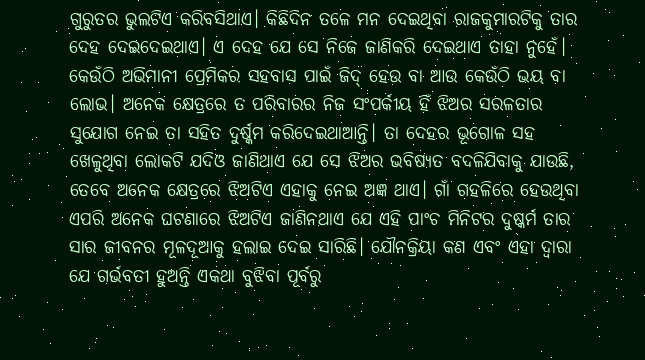ଗୁରୁତର ଭୁଲଟିଏ କରିବସିଥାଏ। କିଛିଦିନ ତଳେ ମନ ଦେଇଥିବା ରାଜକୁମାରଟିକୁ ତାର ଦେହ ଦେଇଦେଇଥାଏ। ଏ ଦେହ ଯେ ସେ ନିଜେ ଜାଣିକରି ଦେଇଥାଏ ତାହା ନୁହେଁ। କେଉଁଠି ଅଭିମାନୀ ପ୍ରେମିକର ସହବାସ ପାଇଁ ଜିଦ୍ ହେଉ ବା ଆଉ କେଉଁଠି ଭୟ ବା ଲୋଭ। ଅନେକ କ୍ଷେତ୍ରରେ ତ ପରିବାରର ନିଜ ସଂପର୍କୀୟ ହିଁ ଝିଅର ସରଳତାର ସୁଯୋଗ ନେଇ ତା ସହିତ ଦୁର୍ଷ୍କମ କରିଦେଇଥାଆନ୍ତି। ତା ଦେହର ଭୂଗୋଳ ସହ ଖେଳୁଥିବା ଲୋକଟି ଯଦିଓ ଜାଣିଥାଏ ଯେ ସେ ଝିଅର ଭବିଷ୍ୟତ ବଦଳିଯିବାକୁ ଯାଉଛି, ତେବେ ଅନେକ କ୍ଷେତ୍ରରେ ଝିଅଟିଏ ଏହାକୁ ନେଇ ଅଜ୍ଞ ଥାଏ। ଗାଁ ଗହଳିରେ ହେଉଥିବା ଏପରି ଅନେକ ଘଟଣାରେ ଝିଅଟିଏ ଜାଣିନଥାଏ ଯେ ଏହି ପାଂଚ ମିନିଟର ଦୁଷ୍କର୍ମ ତାର ସାର ଜୀବନର ମୂଳଦୂଆକୁ ହଲାଇ ଦେଇ ସାରିଛି। ଯୌନକ୍ରିୟା କଣ ଏବଂ ଏହା ଦ୍ୱାରା ଯେ ଗର୍ଭବତୀ ହୁଅନ୍ତି ଏକଥା ବୁଝିବା ପୂର୍ବରୁ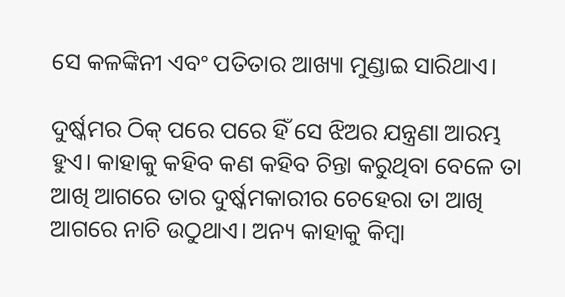ସେ କଳଙ୍କିନୀ ଏବଂ ପତିତାର ଆଖ୍ୟା ମୁଣ୍ଡାଇ ସାରିଥାଏ।

ଦୁର୍ଷ୍କମର ଠିକ୍ ପରେ ପରେ ହିଁ ସେ ଝିଅର ଯନ୍ତ୍ରଣା ଆରମ୍ଭ ହୁଏ। କାହାକୁ କହିବ କଣ କହିବ ଚିନ୍ତା କରୁଥିବା ବେଳେ ତା ଆଖି ଆଗରେ ତାର ଦୁର୍ଷ୍କମକାରୀର ଚେହେରା ତା ଆଖି ଆଗରେ ନାଚି ଉଠୁଥାଏ। ଅନ୍ୟ କାହାକୁ କିମ୍ବା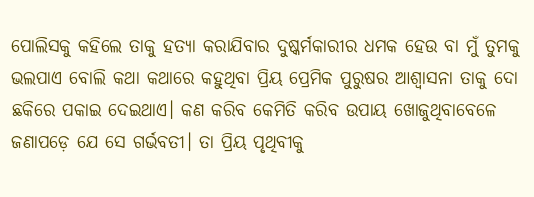ପୋଲିସକୁ କହିଲେ ତାକୁ ହତ୍ୟା କରାଯିବାର ଦୁଷ୍କର୍ମକାରୀର ଧମକ ହେଉ ବା ମୁଁ ତୁମକୁ ଭଲପାଏ ବୋଲି କଥା କଥାରେ କହୁଥିବା ପ୍ରିୟ ପ୍ରେମିକ ପୁରୁଷର ଆଶ୍ୱାସନା ତାକୁ ଦୋ ଛକିରେ ପକାଇ ଦେଇଥାଏ। କଣ କରିବ କେମିତି କରିବ ଉପାୟ ଖୋଜୁଥିବାବେଳେ ଜଣାପଡ଼େ ଯେ ସେ ଗର୍ଭବତୀ। ତା ପ୍ରିୟ ପୃଥିବୀକୁ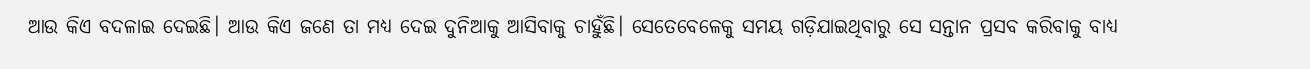ଆଉ କିଏ ବଦଳାଇ ଦେଇଛି। ଆଉ କିଏ ଜଣେ ତା ମଧ୍ୟ ଦେଇ ଦୁନିଆକୁ ଆସିବାକୁ ଚାହୁଁଛି। ସେତେବେଳେକୁ ସମୟ ଗଡ଼ିଯାଇଥିବାରୁ ସେ ସନ୍ତାନ ପ୍ରସବ କରିବାକୁ ବାଧ୍ୟ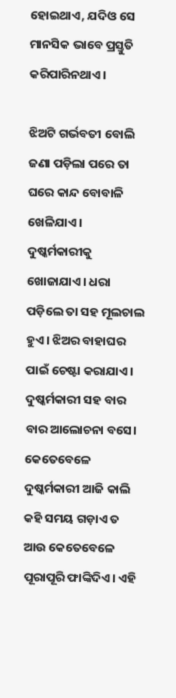ହୋଇଥାଏ, ଯଦିଓ ସେ ମାନସିକ ଭାବେ ପ୍ରସ୍ତୁତି କରିପାରିନଥାଏ।

ଝିଅଟି ଗର୍ଭବତୀ ବୋଲି ଜଣା ପଡ଼ିଲା ପରେ ତା ଘରେ କାନ୍ଦ ବୋବାଳି ଖେଳିଯାଏ। ଦୁଷ୍କର୍ମକାରୀକୁ ଖୋଜାଯାଏ। ଧରା ପଡ଼ିଲେ ତା ସହ ମୂଲଚାଲ ହୁଏ। ଝିଅର ବାହାଘର ପାଇଁ ଚେଷ୍ଟା କରାଯାଏ। ଦୁଷ୍କର୍ମକାରୀ ସହ ବାର ବାର ଆଲୋଚନା ବସେ। କେତେବେଳେ ଦୁଷ୍କର୍ମକାରୀ ଆଜି କାଲି କହି ସମୟ ଗଡ଼ାଏ ତ ଆଉ କେତେବେଳେ ପୂରାପୂରି ଫାଙ୍କିଦିଏ। ଏହି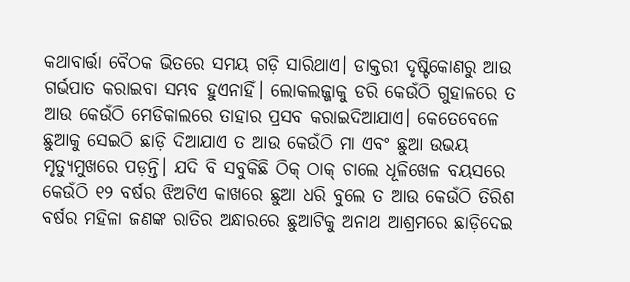କଥାବାର୍ତ୍ତା ବୈଠକ ଭିତରେ ସମୟ ଗଡ଼ି ସାରିଥାଏ। ଡାକ୍ତରୀ ଦୃଷ୍ଟିକୋଣରୁ ଆଉ ଗର୍ଭପାତ କରାଇବା ସମ୍ଭବ ହୁଏନାହିଁ। ଲୋକଲଜ୍ଜାକୁ ଡରି କେଉଁଠି ଗୁହାଳରେ ତ ଆଉ କେଉଁଠି ମେଡିକାଲରେ ତାହାର ପ୍ରସବ କରାଇଦିଆଯାଏ। କେତେବେଳେ ଛୁଆକୁ ସେଇଠି ଛାଡ଼ି ଦିଆଯାଏ ତ ଆଉ କେଉଁଠି ମା ଏବଂ ଛୁଆ ଉଭୟ ମୃତ୍ୟୁମୁଖରେ ପଡ଼ନ୍ତି। ଯଦି ବି ସବୁକିଛି ଠିକ୍ ଠାକ୍ ଚାଲେ ଧୂଳିଖେଳ ବୟସରେ କେଉଁଠି ୧୨ ବର୍ଷର ଝିଅଟିଏ କାଖରେ ଛୁଆ ଧରି ବୁଲେ ତ ଆଉ କେଉଁଠି ତିରିଶ ବର୍ଷର ମହିଳା ଜଣଙ୍କ ରାତିର ଅନ୍ଧାରରେ ଛୁଆଟିକୁ ଅନାଥ ଆଶ୍ରମରେ ଛାଡ଼ିଦେଇ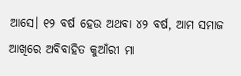ଆସେ। ୧୨ ବର୍ଷ ହେଉ ଅଥବା ୪୨ ବର୍ଷ, ଆମ ସମାଜ ଆଖିରେ ଅବିବାହିତ କୁଆଁରୀ ମା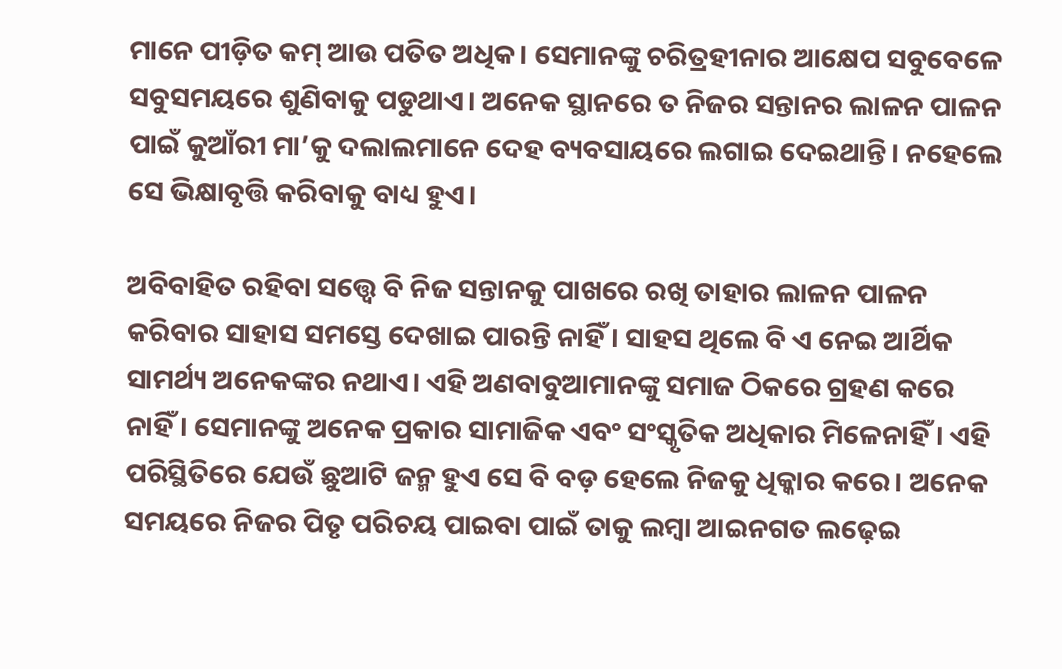ମାନେ ପୀଡ଼ିତ କମ୍ ଆଉ ପତିତ ଅଧିକ। ସେମାନଙ୍କୁ ଚରିତ୍ରହୀନାର ଆକ୍ଷେପ ସବୁବେଳେ ସବୁସମୟରେ ଶୁଣିବାକୁ ପଡୁଥାଏ। ଅନେକ ସ୍ଥାନରେ ତ ନିଜର ସନ୍ତାନର ଲାଳନ ପାଳନ ପାଇଁ କୁଆଁରୀ ମା’କୁ ଦଲାଲମାନେ ଦେହ ବ୍ୟବସାୟରେ ଲଗାଇ ଦେଇଥାନ୍ତି। ନହେଲେ ସେ ଭିକ୍ଷାବୃତ୍ତି କରିବାକୁ ବାଧ୍ୟ ହୁଏ।

ଅବିବାହିତ ରହିବା ସତ୍ତ୍ୱେ ବି ନିଜ ସନ୍ତାନକୁ ପାଖରେ ରଖି ତାହାର ଲାଳନ ପାଳନ କରିବାର ସାହାସ ସମସ୍ତେ ଦେଖାଇ ପାରନ୍ତି ନାହିଁ। ସାହସ ଥିଲେ ବି ଏ ନେଇ ଆର୍ଥିକ ସାମର୍ଥ୍ୟ ଅନେକଙ୍କର ନଥାଏ। ଏହି ଅଣବାବୁଆମାନଙ୍କୁ ସମାଜ ଠିକରେ ଗ୍ରହଣ କରେ ନାହିଁ। ସେମାନଙ୍କୁ ଅନେକ ପ୍ରକାର ସାମାଜିକ ଏବଂ ସଂସ୍କୃତିକ ଅଧିକାର ମିଳେନାହିଁ। ଏହି ପରିସ୍ଥିତିରେ ଯେଉଁ ଛୁଆଟି ଜନ୍ମ ହୁଏ ସେ ବି ବଡ଼ ହେଲେ ନିଜକୁ ଧିକ୍କାର କରେ। ଅନେକ ସମୟରେ ନିଜର ପିତୃ ପରିଚୟ ପାଇବା ପାଇଁ ତାକୁ ଲମ୍ବା ଆଇନଗତ ଲଢ଼େଇ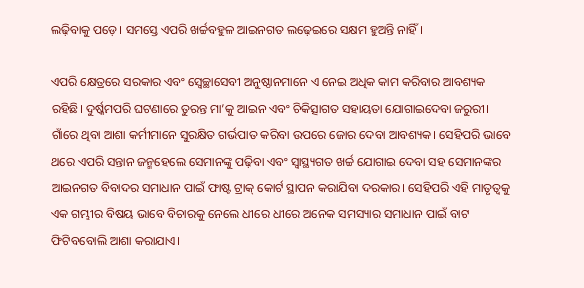ଲଢ଼ିବାକୁ ପଡ଼େ। ସମସ୍ତେ ଏପରି ଖର୍ଚ୍ଚବହୁଳ ଆଇନଗତ ଲଢ଼େଇରେ ସକ୍ଷମ ହୁଅନ୍ତି ନାହିଁ।

ଏପରି କ୍ଷେତ୍ରରେ ସରକାର ଏବଂ ସ୍ୱେଚ୍ଛାସେବୀ ଅନୁଷ୍ଠାନମାନେ ଏ ନେଇ ଅଧିକ କାମ କରିବାର ଆବଶ୍ୟକ ରହିଛି। ଦୁର୍ଷ୍କମପରି ଘଟଣାରେ ତୁରନ୍ତ ମା’କୁ ଆଇନ ଏବଂ ଚିକିତ୍ସାଗତ ସହାୟତା ଯୋଗାଇଦେବା ଜରୁରୀ। ଗାଁରେ ଥିବା ଆଶା କର୍ମୀମାନେ ସୁରକ୍ଷିତ ଗର୍ଭପାତ କରିବା ଉପରେ ଜୋର ଦେବା ଆବଶ୍ୟକ। ସେହିପରି ଭାବେ ଥରେ ଏପରି ସନ୍ତାନ ଜନ୍ମହେଲେ ସେମାନଙ୍କୁ ପଢ଼ିବା ଏବଂ ସ୍ୱାସ୍ଥ୍ୟଗତ ଖର୍ଚ୍ଚ ଯୋଗାଇ ଦେବା ସହ ସେମାନଙ୍କର ଆଇନଗତ ବିବାଦର ସମାଧାନ ପାଇଁ ଫାଷ୍ଟ ଟ୍ରାକ୍ କୋର୍ଟ ସ୍ଥାପନ କରାଯିବା ଦରକାର। ସେହିପରି ଏହି ମାତୃତ୍ୱକୁ ଏକ ଗମ୍ଭୀର ବିଷୟ ଭାବେ ବିଚାରକୁ ନେଲେ ଧୀରେ ଧୀରେ ଅନେକ ସମସ୍ୟାର ସମାଧାନ ପାଇଁ ବାଟ ଫିଟିବବୋଲି ଆଶା କରାଯାଏ।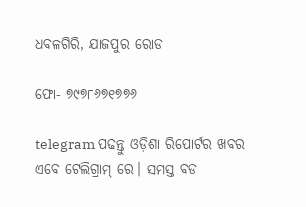ଧବଳଗିରି, ଯାଜପୁର ରୋଡ

ଫୋ- ୭୯୭୮୬୭୧୭୭୬

telegram ପଢନ୍ତୁ ଓଡ଼ିଶା ରିପୋର୍ଟର ଖବର ଏବେ ଟେଲିଗ୍ରାମ୍ ରେ। ସମସ୍ତ ବଡ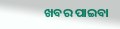ଖବର ପାଇବା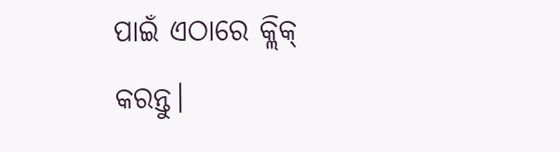ପାଇଁ ଏଠାରେ କ୍ଲିକ୍ କରନ୍ତୁ।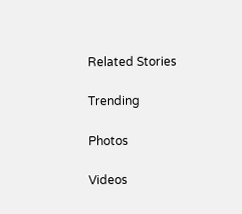Related Stories

Trending

Photos

Videos